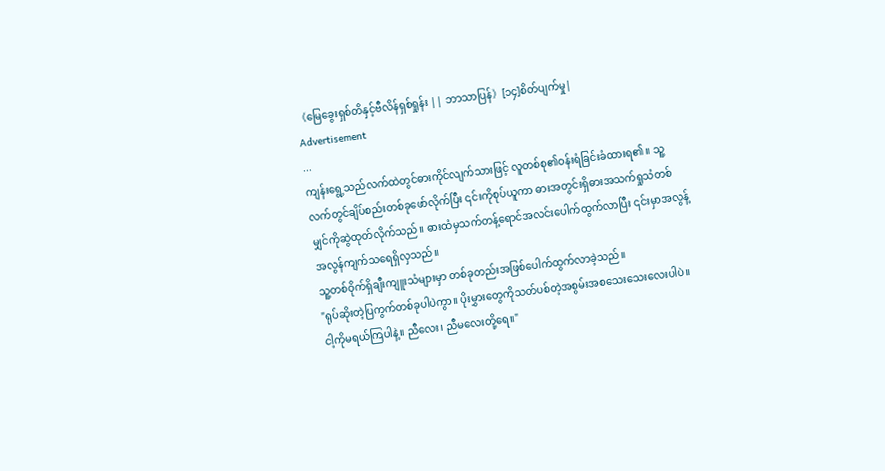《မြေခွေးရှစ်တိနှင့်ဗီလိန်ရှစ်ရှုန်း || ဘာသာပြန်》[၁၄]စိတ်ပျက်မှု|
Advertisement
...
ကျန်းရွေ့သည်လက်ထဲတွင်ဓားကိုင်လျက်သားဖြင့် လူတစ်စု၏ဝန်းရံခြင်းခံထားရ၏။ သူ့လက်တွင်ချိပ်စည်းတစ်ခုဖော်လိုက်ပြီး ၎င်းကိုစုပ်ယူကာ ဓားအတွင်းရှိဓားအသက်ရှုသံတစ်မျှင်ကိုဆွဲထုတ်လိုက်သည်။ ဓားထံမှသက်တန့်ရောင်အလင်းပေါက်ထွက်လာပြီး ၎င်းမှာအလွန့်အလွန်ကျက်သရေရှိလှသည်။
သူ့တစ်ဝိုက်ရှိချီးကျူးသံများမှာ တစ်ခုတည်းအဖြစ်ပေါက်ထွက်လာခဲ့သည်။
"ရုပ်ဆိုးတဲ့ပြကွက်တစ်ခုပါပဲကွာ။ ပိုးမွှားတွေကိုသတ်ပစ်တဲ့အစွမ်းအစသေးသေးလေးပါပဲ။ ငါ့ကိုမရယ်ကြပါနဲ့။ ညီလေး၊ ညီမလေးတို့ရေ။"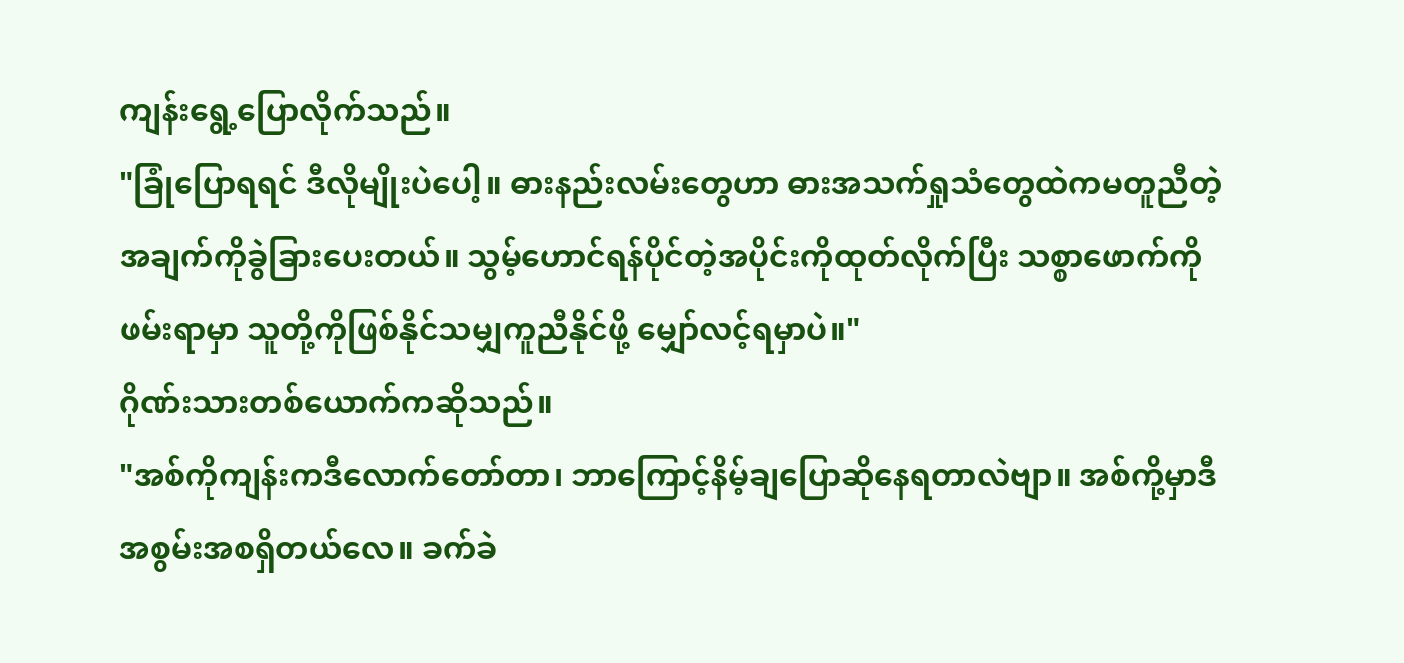ကျန်းရွေ့ပြောလိုက်သည်။
"ခြုံပြောရရင် ဒီလိုမျိုးပဲပေါ့။ ဓားနည်းလမ်းတွေဟာ ဓားအသက်ရှုသံတွေထဲကမတူညီတဲ့အချက်ကိုခွဲခြားပေးတယ်။ သွမ့်ဟောင်ရန်ပိုင်တဲ့အပိုင်းကိုထုတ်လိုက်ပြီး သစ္စာဖောက်ကိုဖမ်းရာမှာ သူတို့ကိုဖြစ်နိုင်သမျှကူညီနိုင်ဖို့ မျှော်လင့်ရမှာပဲ။"
ဂိုဏ်းသားတစ်ယောက်ကဆိုသည်။
"အစ်ကိုကျန်းကဒီလောက်တော်တာ၊ ဘာကြောင့်နိမ့်ချပြောဆိုနေရတာလဲဗျာ။ အစ်ကို့မှာဒီအစွမ်းအစရှိတယ်လေ။ ခက်ခဲ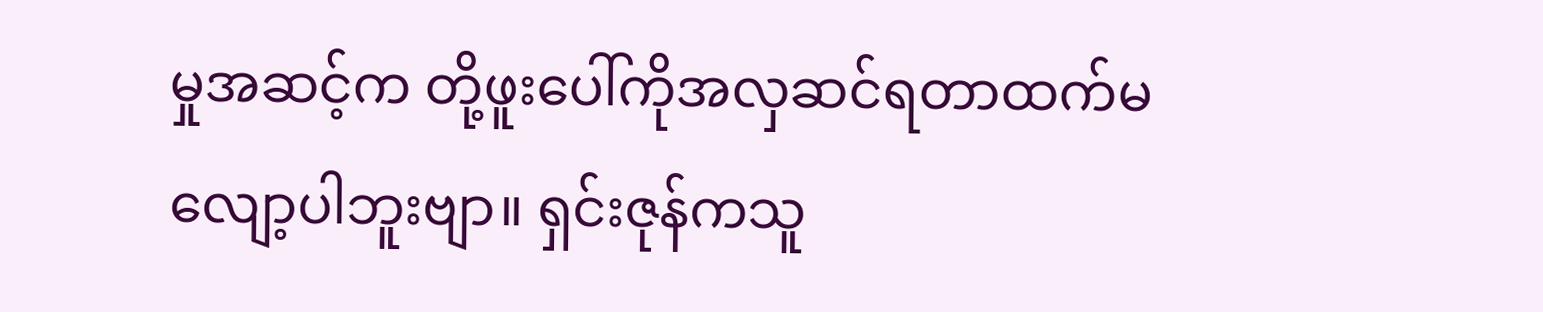မှုအဆင့်က တို့ဖူးပေါ်ကိုအလှဆင်ရတာထက်မလျော့ပါဘူးဗျာ။ ရှင်းဇုန်ကသူ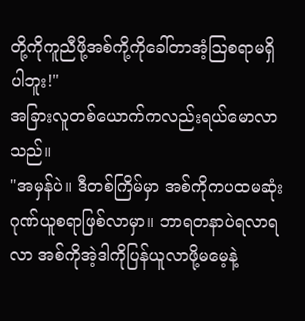တို့ကိုကူညီဖို့အစ်ကို့ကိုခေါ်တာအံ့သြစရာမရှိပါဘူး!"
အခြားလူတစ်ယောက်ကလည်းရယ်မောလာသည်။
"အမှန်ပဲ။ ဒီတစ်ကြိမ်မှာ အစ်ကိုကပထမဆုံးဂုဏ်ယူစရာဖြစ်လာမှာ။ ဘာရတနာပဲရလာရလာ အစ်ကိုအဲ့ဒါကိုပြန်ယူလာဖို့မမေ့နဲ့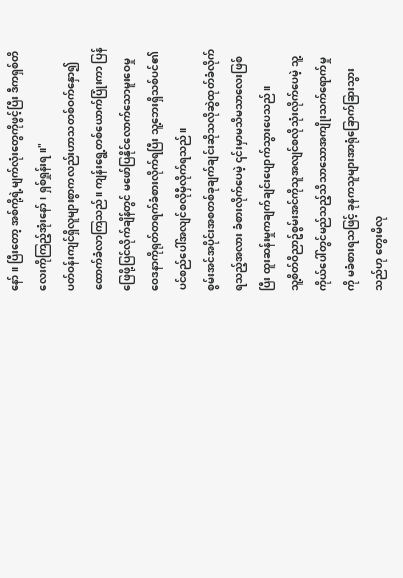နော်။ ပြီးတော့ အစ်ကို့ရဲ့မျက်လုံးတွေကိုဖွင့်ပြီး ဒီကရှစ်တိလေးကိုကြည့်အုံးနော်၊ ရှစ်ရှုန်းရ။"
ပတ်ဝန်းကျင်ရှိလူများစွာကလည်းဟာသတစ်ဝက်နှော၍ ထောက်ခံလာကြသည်။ ကျန်းရွေ့တစ်ယောက်ပြုံးကာ ပြန်ဖြေဖို့ပြင်လိုက်ချိန်တွင် မဖော်ပြနိုင်လောက်သောမူးဝေမှုဝေဒနာကိုရုတ်တရက်ခံစားလိုက်ရပြီး သူ့ဘေးရှိသစ်ပင်၏ပင်စည်ပေါ်အလျင်စလိုမှီလိုက်ရသည်။
စွမ်းအင်အပိုင်းအစတစ်ခုချက်ချင်းဆိုသလိုဆွဲထုတ်ခံလိုက်ရသည့်အလား ခံစားလိုက်ပေမဲ့ ၎င်းမှာမသိမသာလေးဖြစ်ပြီး ထူးဆန်းမှုကချက်ချင်းပျောက်သွားပေသည်။
သူ့စိတ်ဝိညာဥ်စွမ်းအင်ကိုသူအလျင်စလိုသုံးလိုက်ပေမဲ့ သူ့ကိုယ်ပေါ်တွင်မည်သည့်သိသာသောအကျိုးသက်ရောက်မှုကို မခံစားရသဖြင့် ခုနကသူများအာရုံခြောက်ခြားသွားသည်ဟု တွေးမိလု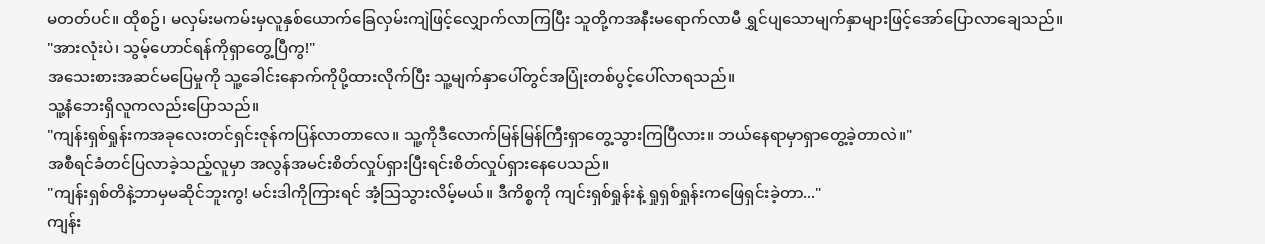မတတ်ပင်။ ထိုစဥ်၊ မလှမ်းမကမ်းမှလူနှစ်ယောက်ခြေလှမ်းကျဲဖြင့်လျှောက်လာကြပြီး သူတို့ကအနီးမရောက်လာမီ ရွှင်ပျသောမျက်နှာများဖြင့်အော်ပြောလာချေသည်။
"အားလုံးပဲ၊ သွမ့်ဟောင်ရန်ကိုရှာတွေ့ပြီကွ!"
အသေးစားအဆင်မပြေမှုကို သူ့ခေါင်းနောက်ကိုပို့ထားလိုက်ပြီး သူ့မျက်နှာပေါ်တွင်အပြုံးတစ်ပွင့်ပေါ်လာရသည်။
သူ့နံဘေးရှိလူကလည်းပြောသည်။
"ကျန်းရှစ်ရှုန်းကအခုလေးတင်ရှင်းဇုန်ကပြန်လာတာလေ။ သူ့ကိုဒီလောက်မြန်မြန်ကြီးရှာတွေ့သွားကြပြီလား။ ဘယ်နေရာမှာရှာတွေ့ခဲ့တာလဲ။"
အစီရင်ခံတင်ပြလာခဲ့သည့်လူမှာ အလွန်အမင်းစိတ်လှုပ်ရှားပြီးရင်းစိတ်လှုပ်ရှားနေပေသည်။
"ကျန်းရှစ်တိနဲ့ဘာမှမဆိုင်ဘူးကွ! မင်းဒါကိုကြားရင် အံ့သြသွားလိမ့်မယ်။ ဒီကိစ္စကို ကျင်းရှစ်ရှုန်းနဲ့ ရှုရှစ်ရှုန်းကဖြေရှင်းခဲ့တာ..."
ကျန်း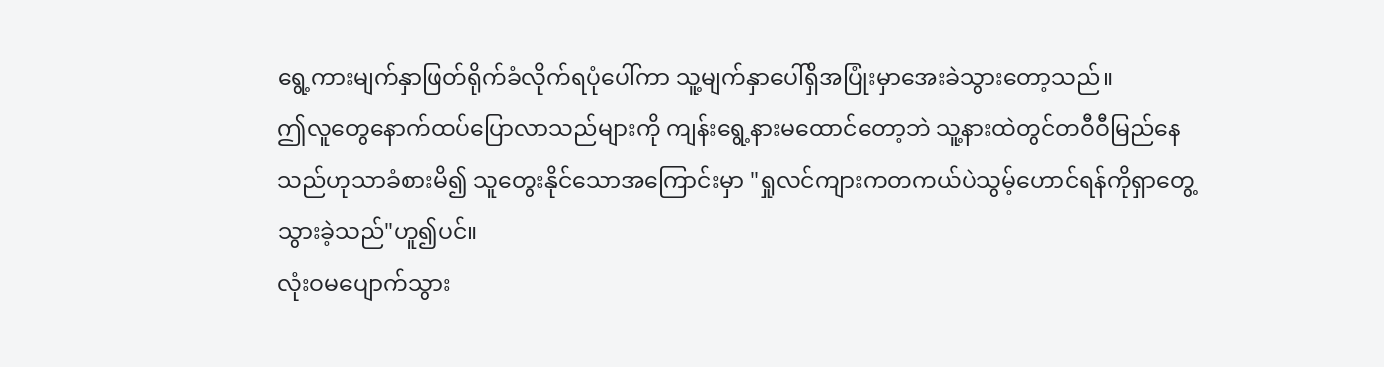ရွေ့ကားမျက်နှာဖြတ်ရိုက်ခံလိုက်ရပုံပေါ်ကာ သူ့မျက်နှာပေါ်ရှိအပြုံးမှာအေးခဲသွားတော့သည်။
ဤလူတွေနောက်ထပ်ပြောလာသည်များကို ကျန်းရွေ့နားမထောင်တော့ဘဲ သူ့နားထဲတွင်တဝီဝီမြည်နေသည်ဟုသာခံစားမိ၍ သူတွေးနိုင်သောအကြောင်းမှာ "ရှုလင်ကျားကတကယ်ပဲသွမ့်ဟောင်ရန်ကိုရှာတွေ့သွားခဲ့သည်"ဟူ၍ပင်။
လုံးဝမပျောက်သွား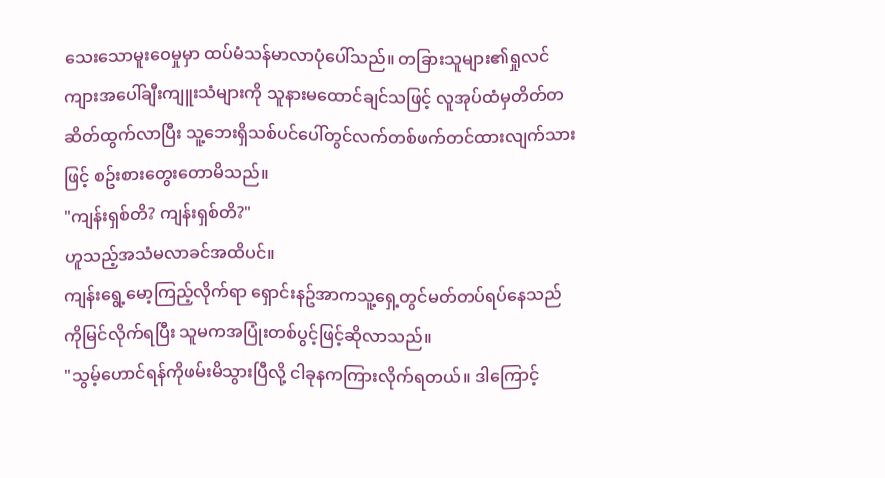သေးသောမူးဝေမှုမှာ ထပ်မံသန်မာလာပုံပေါ်သည်။ တခြားသူများ၏ရှုလင်ကျားအပေါ်ချီးကျူးသံများကို သူနားမထောင်ချင်သဖြင့် လူအုပ်ထံမှတိတ်တဆိတ်ထွက်လာပြီး သူ့ဘေးရှိသစ်ပင်ပေါ်တွင်လက်တစ်ဖက်တင်ထားလျက်သားဖြင့် စဥ်းစားတွေးတောမိသည်။
"ကျန်းရှစ်တိ? ကျန်းရှစ်တိ?"
ဟူသည့်အသံမလာခင်အထိပင်။
ကျန်းရွေ့မော့ကြည့်လိုက်ရာ ရှောင်းနဥ်အာကသူ့ရှေ့တွင်မတ်တပ်ရပ်နေသည်ကိုမြင်လိုက်ရပြီး သူမကအပြုံးတစ်ပွင့်ဖြင့်ဆိုလာသည်။
"သွမ့်ဟောင်ရန်ကိုဖမ်းမိသွားပြီလို့ ငါခုနကကြားလိုက်ရတယ်။ ဒါကြောင့်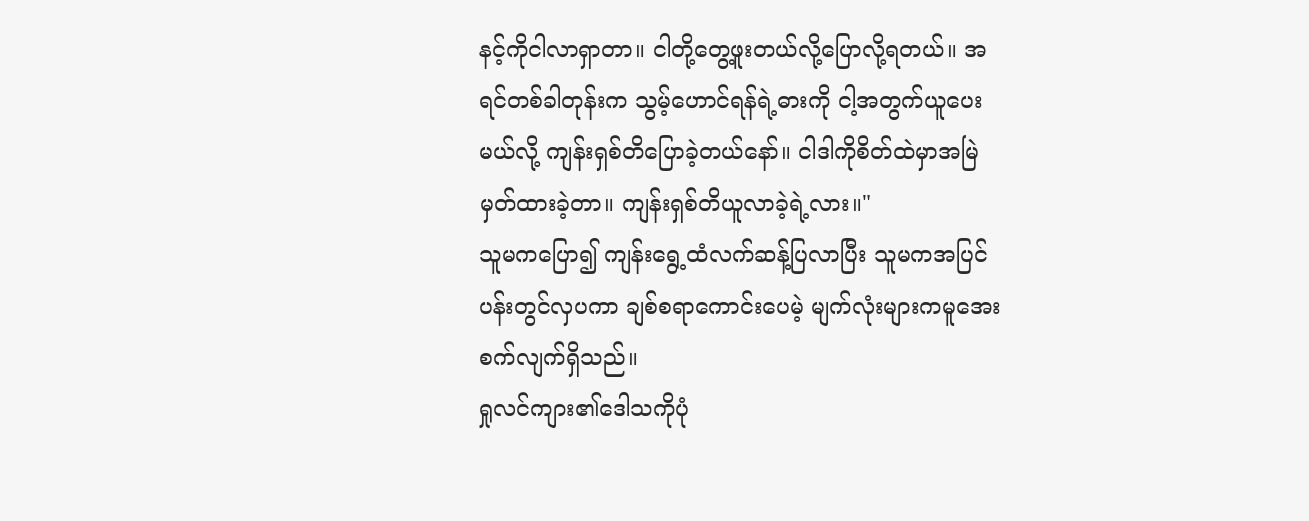နင့်ကိုငါလာရှာတာ။ ငါတို့တွေ့ဖူးတယ်လို့ပြောလို့ရတယ်။ အရင်တစ်ခါတုန်းက သွမ့်ဟောင်ရန်ရဲ့ဓားကို ငါ့အတွက်ယူပေးမယ်လို့ ကျန်းရှစ်တိပြောခဲ့တယ်နော်။ ငါဒါကိုစိတ်ထဲမှာအမြဲမှတ်ထားခဲ့တာ။ ကျန်းရှစ်တိယူလာခဲ့ရဲ့လား။"
သူမကပြော၍ ကျန်းရွေ့ထံလက်ဆန့်ပြလာပြီး သူမကအပြင်ပန်းတွင်လှပကာ ချစ်စရာကောင်းပေမဲ့ မျက်လုံးများကမူအေးစက်လျက်ရှိသည်။
ရှုလင်ကျား၏ဒေါသကိုပုံ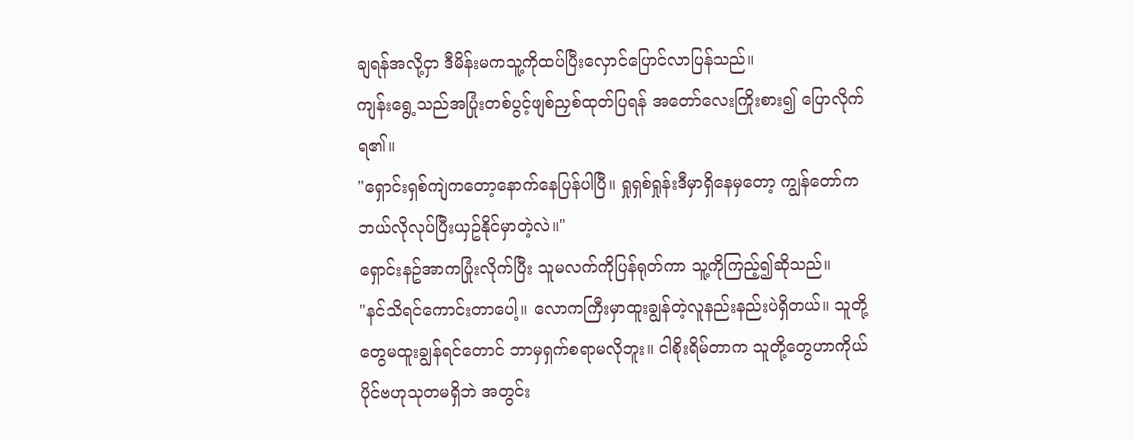ချရန်အလို့ငှာ ဒီမိန်းမကသူ့ကိုထပ်ပြီးလှောင်ပြောင်လာပြန်သည်။
ကျန်းရွေ့သည်အပြုံးတစ်ပွင့်ဖျစ်ညှစ်ထုတ်ပြရန် အတော်လေးကြိုးစား၍ ပြောလိုက်ရ၏။
"ရှောင်းရှစ်ကျဲကတော့နောက်နေပြန်ပါပြီ။ ရှုရှစ်ရှုန်းဒီမှာရှိနေမှတော့ ကျွန်တော်ကဘယ်လိုလုပ်ပြီးယှဥ်နိုင်မှာတဲ့လဲ။"
ရှောင်းနဥ်အာကပြုံးလိုက်ပြီး သူမလက်ကိုပြန်ရုတ်ကာ သူ့ကိုကြည့်၍ဆိုသည်။
"နင်သိရင်ကောင်းတာပေါ့။ လောကကြီးမှာထူးချွန်တဲ့လူနည်းနည်းပဲရှိတယ်။ သူတို့တွေမထူးချွန်ရင်တောင် ဘာမှရှက်စရာမလိုဘူး။ ငါစိုးရိမ်တာက သူတို့တွေဟာကိုယ်ပိုင်ဗဟုသုတမရှိဘဲ အတွင်း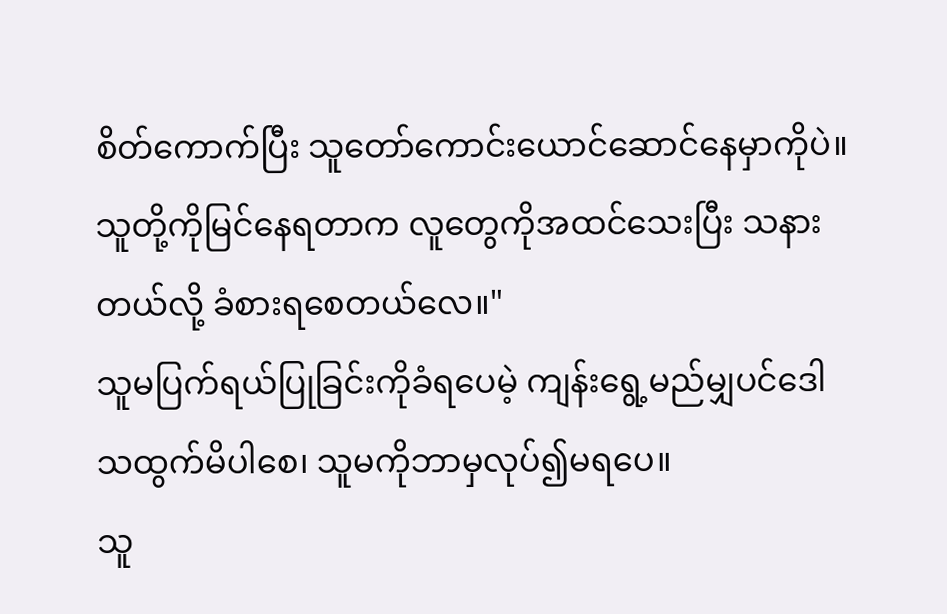စိတ်ကောက်ပြီး သူတော်ကောင်းယောင်ဆောင်နေမှာကိုပဲ။ သူတို့ကိုမြင်နေရတာက လူတွေကိုအထင်သေးပြီး သနားတယ်လို့ ခံစားရစေတယ်လေ။"
သူမပြက်ရယ်ပြုခြင်းကိုခံရပေမဲ့ ကျန်းရွေ့မည်မျှပင်ဒေါသထွက်မိပါစေ၊ သူမကိုဘာမှလုပ်၍မရပေ။
သူ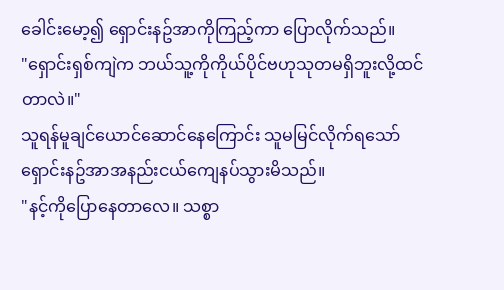ခေါင်းမော့၍ ရှောင်းနဥ်အာကိုကြည့်ကာ ပြောလိုက်သည်။
"ရှောင်းရှစ်ကျဲက ဘယ်သူ့ကိုကိုယ်ပိုင်ဗဟုသုတမရှိဘူးလို့ထင်တာလဲ။"
သူရန်မူချင်ယောင်ဆောင်နေကြောင်း သူမမြင်လိုက်ရသော် ရှောင်းနဥ်အာအနည်းငယ်ကျေနပ်သွားမိသည်။
"နင့်ကိုပြောနေတာလေ။ သစ္စာ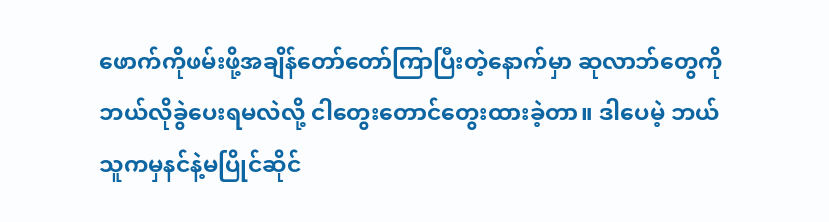ဖောက်ကိုဖမ်းဖို့အချိန်တော်တော်ကြာပြီးတဲ့နောက်မှာ ဆုလာဘ်တွေကိုဘယ်လိုခွဲပေးရမလဲလို့ ငါတွေးတောင်တွေးထားခဲ့တာ။ ဒါပေမဲ့ ဘယ်သူကမှနင်နဲ့မပြိုင်ဆိုင်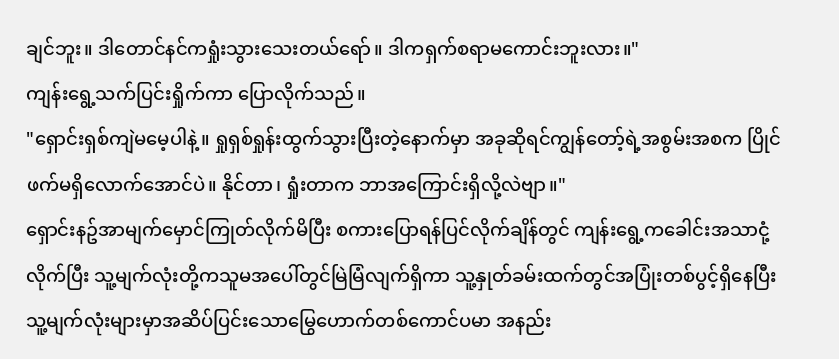ချင်ဘူး။ ဒါတောင်နင်ကရှုံးသွားသေးတယ်ရော်။ ဒါကရှက်စရာမကောင်းဘူးလား။"
ကျန်းရွေ့သက်ပြင်းရှိုက်ကာ ပြောလိုက်သည်။
"ရှောင်းရှစ်ကျဲမမေ့ပါနဲ့။ ရှုရှစ်ရှုန်းထွက်သွားပြီးတဲ့နောက်မှာ အခုဆိုရင်ကျွန်တော့်ရဲ့အစွမ်းအစက ပြိုင်ဖက်မရှိလောက်အောင်ပဲ။ နိုင်တာ၊ ရှုံးတာက ဘာအကြောင်းရှိလို့လဲဗျာ။"
ရှောင်းနဥ်အာမျက်မှောင်ကြုတ်လိုက်မိပြီး စကားပြောရန်ပြင်လိုက်ချိန်တွင် ကျန်းရွေ့ကခေါင်းအသာငုံ့လိုက်ပြီး သူ့မျက်လုံးတို့ကသူမအပေါ်တွင်မြဲမြံလျက်ရှိကာ သူ့နှုတ်ခမ်းထက်တွင်အပြုံးတစ်ပွင့်ရှိနေပြီး သူ့မျက်လုံးများမှာအဆိပ်ပြင်းသောမြွေဟောက်တစ်ကောင်ပမာ အနည်း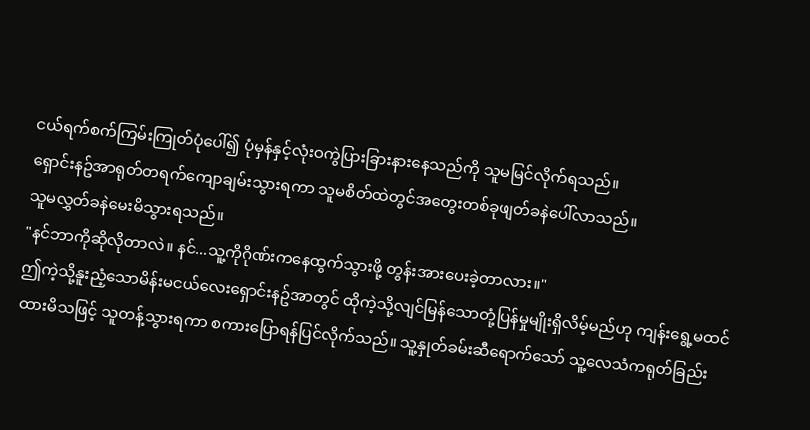ငယ်ရက်စက်ကြမ်းကြုတ်ပုံပေါ်၍ ပုံမှန်နှင့်လုံးဝကွဲပြားခြားနားနေသည်ကို သူမမြင်လိုက်ရသည်။
ရှောင်းနဥ်အာရုတ်တရက်ကျောချမ်းသွားရကာ သူမစိတ်ထဲတွင်အတွေးတစ်ခုဖျတ်ခနဲပေါ်လာသည်။
သူမလွှတ်ခနဲမေးမိသွားရသည်။
"နင်ဘာကိုဆိုလိုတာလဲ။ နင်...သူ့ကိုဂိုဏ်းကနေထွက်သွားဖို့ တွန်းအားပေးခဲ့တာလား။"
ဤကဲ့သို့နူးညံ့သောမိန်းမငယ်လေးရှောင်းနဥ်အာတွင် ထိုကဲ့သို့လျင်မြန်သောတုံ့ပြန်မှုမျိုးရှိလိမ့်မည်ဟု ကျန်းရွေ့မထင်ထားမိသဖြင့် သူတန့်သွားရကာ စကားပြောရန်ပြင်လိုက်သည်။ သူ့နှုတ်ခမ်းဆီရောက်သော် သူ့လေသံကရုတ်ခြည်း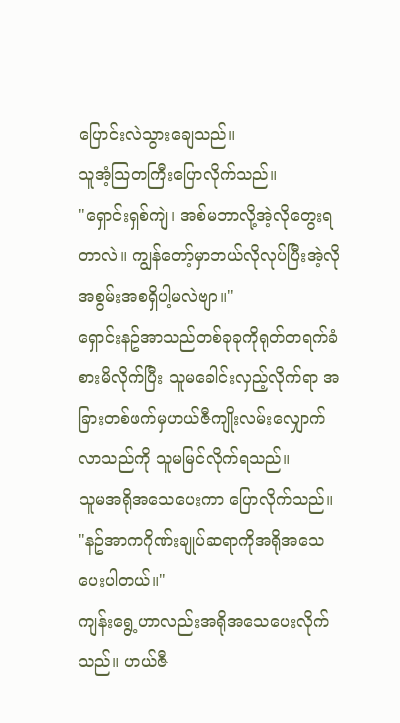ပြောင်းလဲသွားချေသည်။
သူအံ့သြတကြီးပြောလိုက်သည်။
"ရှောင်းရှစ်ကျဲ၊ အစ်မဘာလို့အဲ့လိုတွေးရတာလဲ။ ကျွန်တော့်မှာဘယ်လိုလုပ်ပြီးအဲ့လိုအစွမ်းအစရှိပါ့မလဲဗျာ။"
ရှောင်းနဥ်အာသည်တစ်ခုခုကိုရုတ်တရက်ခံစားမိလိုက်ပြီး သူမခေါင်းလှည့်လိုက်ရာ အခြားတစ်ဖက်မှဟယ်ဇီကျိုးလမ်းလျှောက်လာသည်ကို သူမမြင်လိုက်ရသည်။
သူမအရိုအသေပေးကာ ပြောလိုက်သည်။
"နဥ်အာကဂိုဏ်းချုပ်ဆရာကိုအရိုအသေပေးပါတယ်။"
ကျန်းရွေ့ဟာလည်းအရိုအသေပေးလိုက်သည်။ ဟယ်ဇီ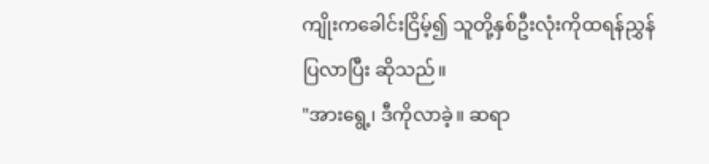ကျိုးကခေါင်းငြိမ့်၍ သူတို့နှစ်ဦးလုံးကိုထရန်ညွှန်ပြလာပြီး ဆိုသည်။
"အားရွေ့၊ ဒီကိုလာခဲ့။ ဆရာ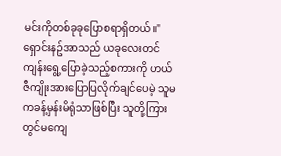မင်းကိုတစ်ခုခုပြောစရာရှိတယ်။"
ရှောင်းနဥ်အာသည် ယခုလေးတင်ကျန်းရွေ့ပြောခဲ့သည့်စကားကို ဟယ်ဇီကျိုးအားပြောပြလိုက်ချင်ပေမဲ့ သူမကခန့်မှန်းမိရုံသာဖြစ်ပြီး သူတို့ကြားတွင်မကျေ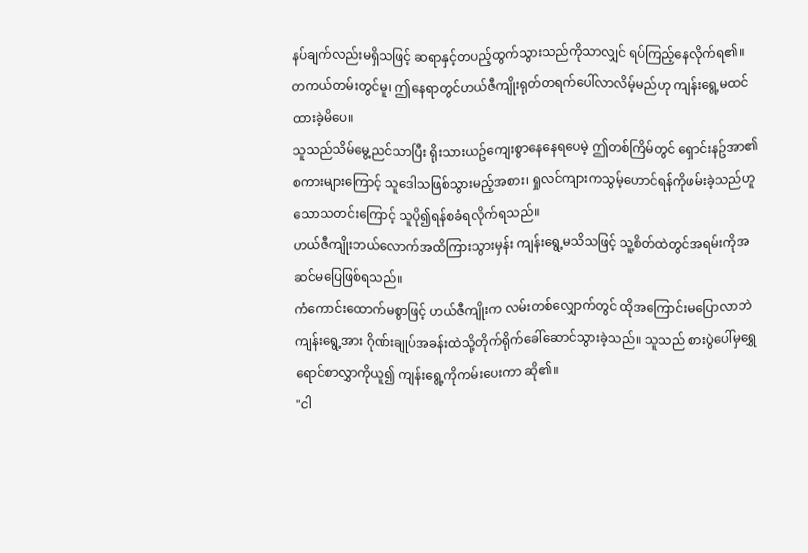နပ်ချက်လည်းမရှိသဖြင့် ဆရာနှင့်တပည့်ထွက်သွားသည်ကိုသာလျှင် ရပ်ကြည့်နေလိုက်ရ၏။
တကယ်တမ်းတွင်မူ၊ ဤနေရာတွင်ဟယ်ဇီကျိုးရုတ်တရက်ပေါ်လာလိမ့်မည်ဟု ကျန်းရွေ့မထင်ထားခဲ့မိပေ။
သူသည်သိမ်မွေ့ညင်သာပြီး ရိုးသားယဥ်ကျေးစွာနေနေရပေမဲ့ ဤတစ်ကြိမ်တွင် ရှောင်းနဥ်အာ၏စကားများကြောင့် သူဒေါသဖြစ်သွားမည့်အစား၊ ရှုလင်ကျားကသွမ့်ဟောင်ရန်ကိုဖမ်းခဲ့သည်ဟူသောသတင်းကြောင့် သူပို၍ရန်စခံရလိုက်ရသည်။
ဟယ်ဇီကျိုးဘယ်လောက်အထိကြားသွားမှန်း ကျန်းရွေ့မသိသဖြင့် သူ့စိတ်ထဲတွင်အရမ်းကိုအဆင်မပြေဖြစ်ရသည်။
ကံကောင်းထောက်မစွာဖြင့် ဟယ်ဇီကျိုးက လမ်းတစ်လျှောက်တွင် ထိုအကြောင်းမပြောလာဘဲ ကျန်းရွေ့အား ဂိုဏ်းချုပ်အခန်းထဲသို့တိုက်ရိုက်ခေါ်ဆောင်သွားခဲ့သည်။ သူသည် စားပွဲပေါ်မှရွှေရောင်စာလွှာကိုယူ၍ ကျန်းရွေ့ကိုကမ်းပေးကာ ဆို၏။
"ငါ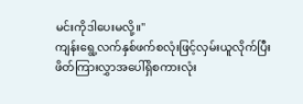မင်းကိုဒါပေးမလို့။"
ကျန်းရွေ့လက်နှစ်ဖက်စလုံးဖြင့်လှမ်းယူလိုက်ပြီး ဖိတ်ကြားလွှာအပေါ်ရှိစကားလုံး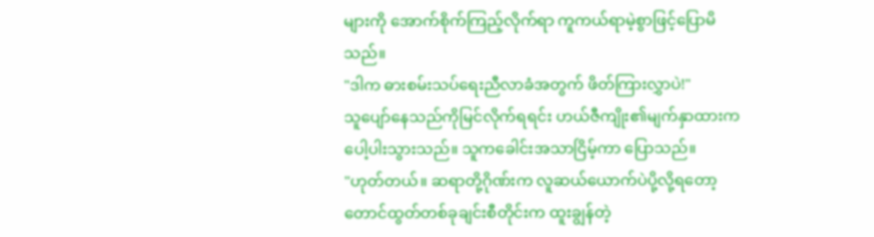များကို အောက်စိုက်ကြည့်လိုက်ရာ ကူကယ်ရာမဲ့စွာဖြင့်ပြောမိသည်။
"ဒါက ဓားစမ်းသပ်ရေးညီလာခံအတွက် ဖိတ်ကြားလွှာပဲ!"
သူပျော်နေသည်ကိုမြင်လိုက်ရရင်း ဟယ်ဇီကျိုး၏မျက်နှာထားကပေါ့ပါးသွားသည်။ သူကခေါင်းအသာငြိမ့်ကာ ပြောသည်။
"ဟုတ်တယ်။ ဆရာတို့ဂိုဏ်းက လူဆယ်ယောက်ပဲပို့လို့ရတော့ တောင်ထွတ်တစ်ခုချင်းစီတိုင်းက ထူးချွန်တဲ့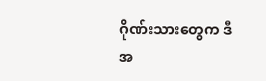ဂိုဏ်းသားတွေက ဒီအ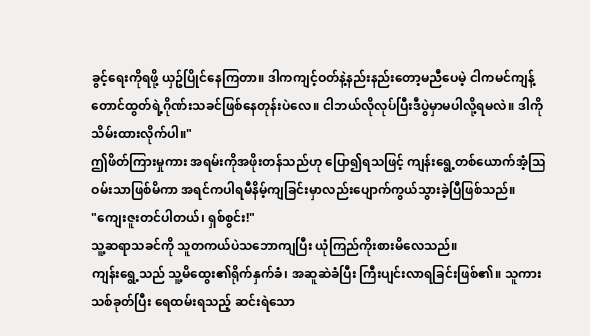ခွင့်ရေးကိုရဖို့ ယှဥ်ပြိုင်နေကြတာ။ ဒါကကျင့်ဝတ်နဲ့နည်းနည်းတော့မညီပေမဲ့ ငါကမင်ကျန့်တောင်ထွတ်ရဲ့ဂိုဏ်းသခင်ဖြစ်နေတုန်းပဲလေ။ ငါဘယ်လိုလုပ်ပြီးဒီပွဲမှာမပါလို့ရမလဲ။ ဒါကိုသိမ်းထားလိုက်ပါ။"
ဤဖိတ်ကြားမှုကား အရမ်းကိုအဖိုးတန်သည်ဟု ပြော၍ရသဖြင့် ကျန်းရွေ့တစ်ယောက်အံ့သြဝမ်းသာဖြစ်မိကာ အရင်ကပါရမီနိမ့်ကျခြင်းမှာလည်းပျောက်ကွယ်သွားခဲ့ပြီဖြစ်သည်။
"ကျေးဇူးတင်ပါတယ်၊ ရှစ်စွင်း!"
သူ့ဆရာသခင်ကို သူတကယ်ပဲသဘောကျပြီး ယုံကြည်ကိုးစားမိလေသည်။
ကျန်းရွေ့သည် သူ့မိထွေး၏ရိုက်နှက်ခံ၊ အဆူဆဲခံပြီး ကြီးပျင်းလာရခြင်းဖြစ်၏။ သူကား သစ်ခုတ်ပြီး ရေထမ်းရသည့် ဆင်းရဲသော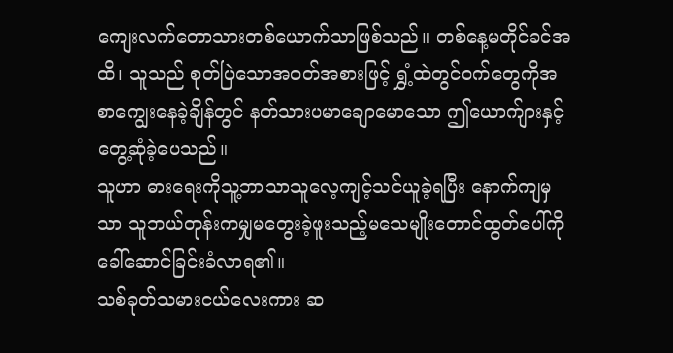ကျေးလက်တောသားတစ်ယောက်သာဖြစ်သည်။ တစ်နေ့မတိုင်ခင်အထိ၊ သူသည် စုတ်ပြဲသောအဝတ်အစားဖြင့် ရွှံ့ထဲတွင်ဝက်တွေကိုအစာကျွေးနေခဲ့ချိန်တွင် နတ်သားပမာချောမောသော ဤယောက်ျားနှင့်တွေ့ဆုံခဲ့ပေသည်။
သူဟာ ဓားရေးကိုသူ့ဘာသာသူလေ့ကျင့်သင်ယူခဲ့ရပြီး နောက်ကျမှသာ သူဘယ်တုန်းကမျှမတွေးခဲ့ဖူးသည့်မသေမျိုးတောင်ထွတ်ပေါ်ကို ခေါ်ဆောင်ခြင်းခံလာရ၏။
သစ်ခုတ်သမားငယ်လေးကား ဆ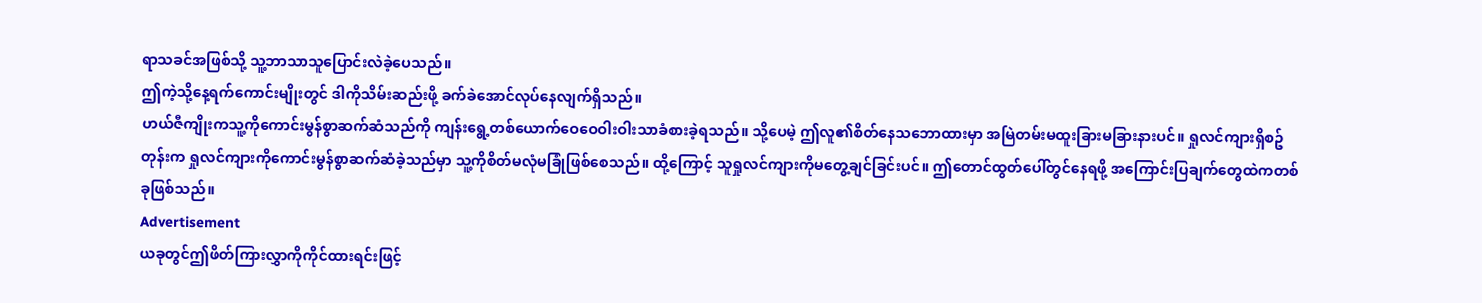ရာသခင်အဖြစ်သို့ သူ့ဘာသာသူပြောင်းလဲခဲ့ပေသည်။
ဤကဲ့သို့နေ့ရက်ကောင်းမျိုးတွင် ဒါကိုသိမ်းဆည်းဖို့ ခက်ခဲအောင်လုပ်နေလျက်ရှိသည်။
ဟယ်ဇီကျိုးကသူ့ကိုကောင်းမွန်စွာဆက်ဆံသည်ကို ကျန်းရွေ့တစ်ယောက်ဝေဝေဝါးဝါးသာခံစားခဲ့ရသည်။ သို့ပေမဲ့ ဤလူ၏စိတ်နေသဘောထားမှာ အမြဲတမ်းမထူးခြားမခြားနားပင်။ ရှုလင်ကျားရှိစဥ်တုန်းက ရှုလင်ကျားကိုကောင်းမွန်စွာဆက်ဆံခဲ့သည်မှာ သူ့ကိုစိတ်မလုံမခြုံဖြစ်စေသည်။ ထို့ကြောင့် သူရှုလင်ကျားကိုမတွေ့ချင်ခြင်းပင်။ ဤတောင်ထွတ်ပေါ်တွင်နေရဖို့ အကြောင်းပြချက်တွေထဲကတစ်ခုဖြစ်သည်။
Advertisement
ယခုတွင်ဤဖိတ်ကြားလွှာကိုကိုင်ထားရင်းဖြင့်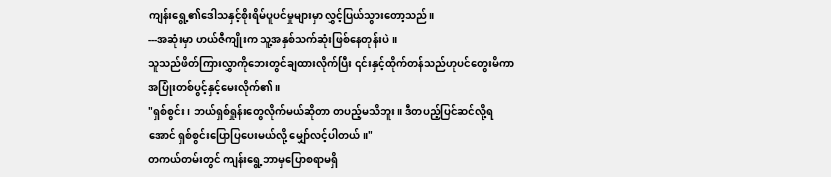ကျန်းရွေ့၏ဒေါသနှင့်စိုးရိမ်ပူပင်မှုများမှာ လွှင့်ပြယ်သွားတော့သည်။
---အဆုံးမှာ ဟယ်ဇီကျိုးက သူ့အနှစ်သက်ဆုံးဖြစ်နေတုန်းပဲ။
သူသည်ဖိတ်ကြားလွှာကိုဘေးတွင်ချထားလိုက်ပြီး ၎င်းနှင့်ထိုက်တန်သည်ဟုပင်တွေးမိကာ အပြုံးတစ်ပွင့်နှင့်မေးလိုက်၏။
"ရှစ်စွင်း၊ ဘယ်ရှစ်ရှုန်းတွေလိုက်မယ်ဆိုတာ တပည့်မသိဘူး။ ဒီတပည့်ပြင်ဆင်လို့ရအောင် ရှစ်စွင်းပြောပြပေးမယ်လို့ မျှော်လင့်ပါတယ်။"
တကယ်တမ်းတွင် ကျန်းရွေ့ဘာမှပြောစရာမရှိ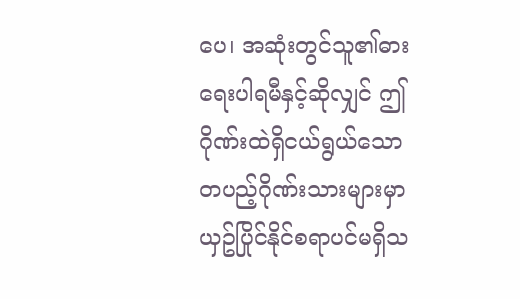ပေ၊ အဆုံးတွင်သူ၏ဓားရေးပါရမီနှင့်ဆိုလျှင် ဤဂိုဏ်းထဲရှိငယ်ရွယ်သောတပည့်ဂိုဏ်းသားများမှာ ယှဥ်ပြိုင်နိုင်စရာပင်မရှိသ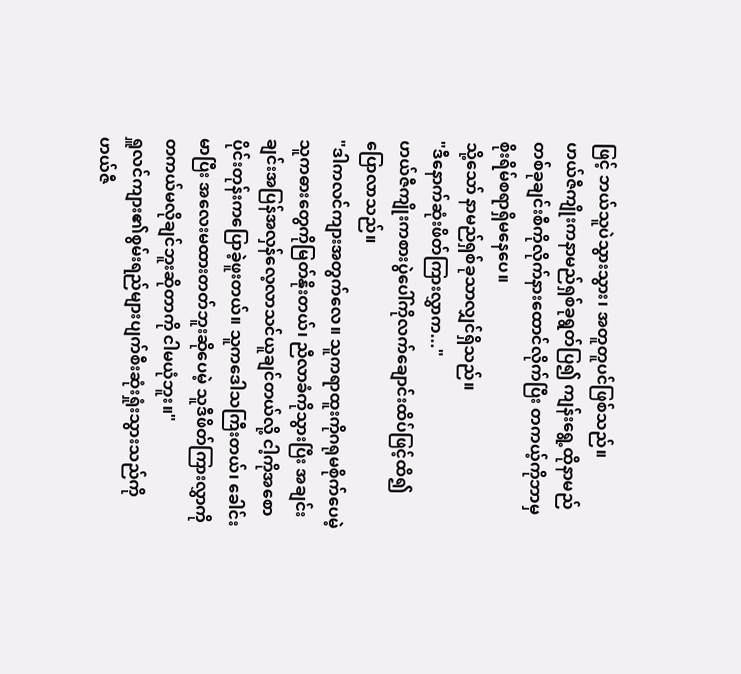ဖြင့် ဘယ်သူပဲသွားသွား၊ အတူတူပင်ဖြစ်သည်။
ဟယ်ဇီကျိုးကနာမည်ရှစ်ခုရွတ်ပြ၍ ကျန်းရွေ့ထိုနာမည်တစ်ခုချင်းစီကိုလိုက်နားထောင်လိုက်ပြီး တကယ့်ကိုဘာမှစိုးရိမ်စရာရှိမနေပေ။
သို့သော် နာမည်ရှစ်ခုသာလျှင်ရှိသည်။
"ဒီနောက်ဆုံးဖိတ်ကြားလွှာက..."
ဟယ်ဇီကျိုးကစားပွဲပေါ်ကိုလက်ချောင်းထိပ်ဖြင့်ထိ၍ ပြောလာသည်။
"ဒါကလင်ကျားအတွက်လေ။ သူကရာထူးကိုဂရုမစိုက်ပေမဲ့ သူကဓားတွေကိုမြတ်နိုးတယ်၊ ညီလာခံကိုသွားပြီး အချင်းချင်းအပြန်အလှန်လေ့လာသင်ယူချင်တယ်လို့ ငါ့ကိုအစောပိုင်းတုန်းကပြောခဲ့ဖူးတယ်။ သူကဒေါသကြီးတယ်၊ ခေါင်းမာပြီး အလေးမထားတတ်ဘူးဆိုပေမဲ့ သူဒီဖိတ်ကြားလွှာကိုတကယ်မလိုချင်ဘူးဆိုတာကို ငါမယုံဘူး။"
ရှူလင်ကျား၏စွမ်းရည်များပျက်စီးဆုံးရှုံးသွားသည်ကို ဟယ်ဇီ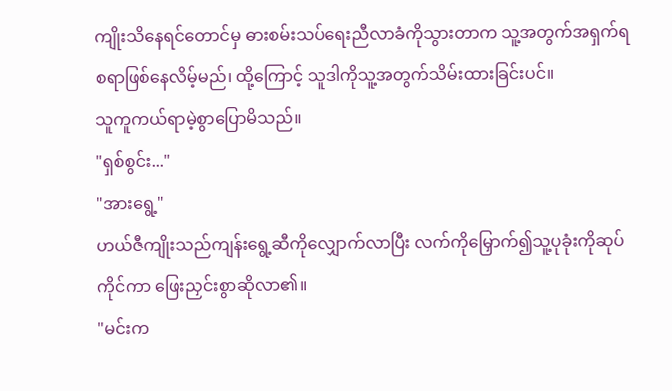ကျိုးသိနေရင်တောင်မှ ဓားစမ်းသပ်ရေးညီလာခံကိုသွားတာက သူ့အတွက်အရှက်ရစရာဖြစ်နေလိမ့်မည်၊ ထို့ကြောင့် သူဒါကိုသူ့အတွက်သိမ်းထားခြင်းပင်။
သူကူကယ်ရာမဲ့စွာပြောမိသည်။
"ရှစ်စွင်း..."
"အားရွေ့"
ဟယ်ဇီကျိုးသည်ကျန်းရွေ့ဆီကိုလျှောက်လာပြီး လက်ကိုမြှောက်၍သူ့ပုခုံးကိုဆုပ်ကိုင်ကာ ဖြေးညှင်းစွာဆိုလာ၏။
"မင်းက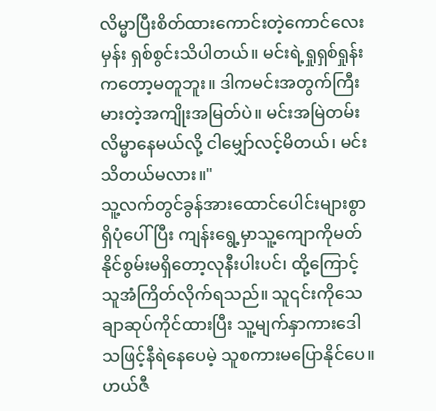လိမ္မာပြီးစိတ်ထားကောင်းတဲ့ကောင်လေးမှန်း ရှစ်စွင်းသိပါတယ်။ မင်းရဲ့ရှုရှစ်ရှုန်းကတော့မတူဘူး။ ဒါကမင်းအတွက်ကြီးမားတဲ့အကျိုးအမြတ်ပဲ။ မင်းအမြဲတမ်းလိမ္မာနေမယ်လို့ ငါမျှော်လင့်မိတယ်၊ မင်းသိတယ်မလား။"
သူ့လက်တွင်ခွန်အားထောင်ပေါင်းများစွာရှိပုံပေါ်ပြီး ကျန်းရွေ့မှာသူ့ကျောကိုမတ်နိုင်စွမ်းမရှိတော့လုနီးပါးပင်၊ ထို့ကြောင့် သူအံကြိတ်လိုက်ရသည်။ သူ၎င်းကိုသေချာဆုပ်ကိုင်ထားပြီး သူ့မျက်နှာကားဒေါသဖြင့်နီရဲနေပေမဲ့ သူစကားမပြောနိုင်ပေ။ ဟယ်ဇီ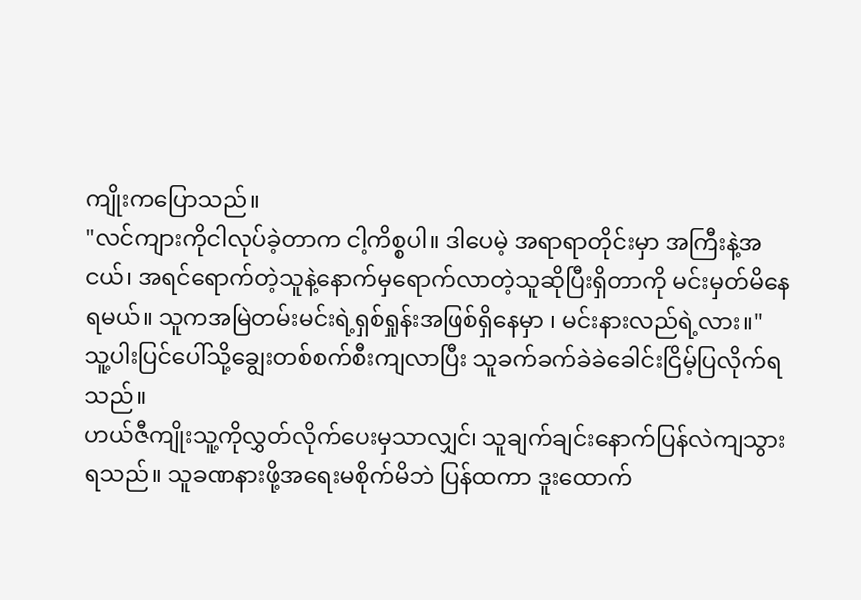ကျိုးကပြောသည်။
"လင်ကျားကိုငါလုပ်ခဲ့တာက ငါ့ကိစ္စပါ။ ဒါပေမဲ့ အရာရာတိုင်းမှာ အကြီးနဲ့အငယ်၊ အရင်ရောက်တဲ့သူနဲ့နောက်မှရောက်လာတဲ့သူဆိုပြီးရှိတာကို မင်းမှတ်မိနေရမယ်။ သူကအမြဲတမ်းမင်းရဲ့ရှစ်ရှုန်းအဖြစ်ရှိနေမှာ ၊ မင်းနားလည်ရဲ့လား။"
သူ့ပါးပြင်ပေါ်သို့ချွေးတစ်စက်စီးကျလာပြီး သူခက်ခက်ခဲခဲခေါင်းငြိမ့်ပြလိုက်ရသည်။
ဟယ်ဇီကျိုးသူ့ကိုလွှတ်လိုက်ပေးမှသာလျှင်၊ သူချက်ချင်းနောက်ပြန်လဲကျသွားရသည်။ သူခဏနားဖို့အရေးမစိုက်မိဘဲ ပြန်ထကာ ဒူးထောက်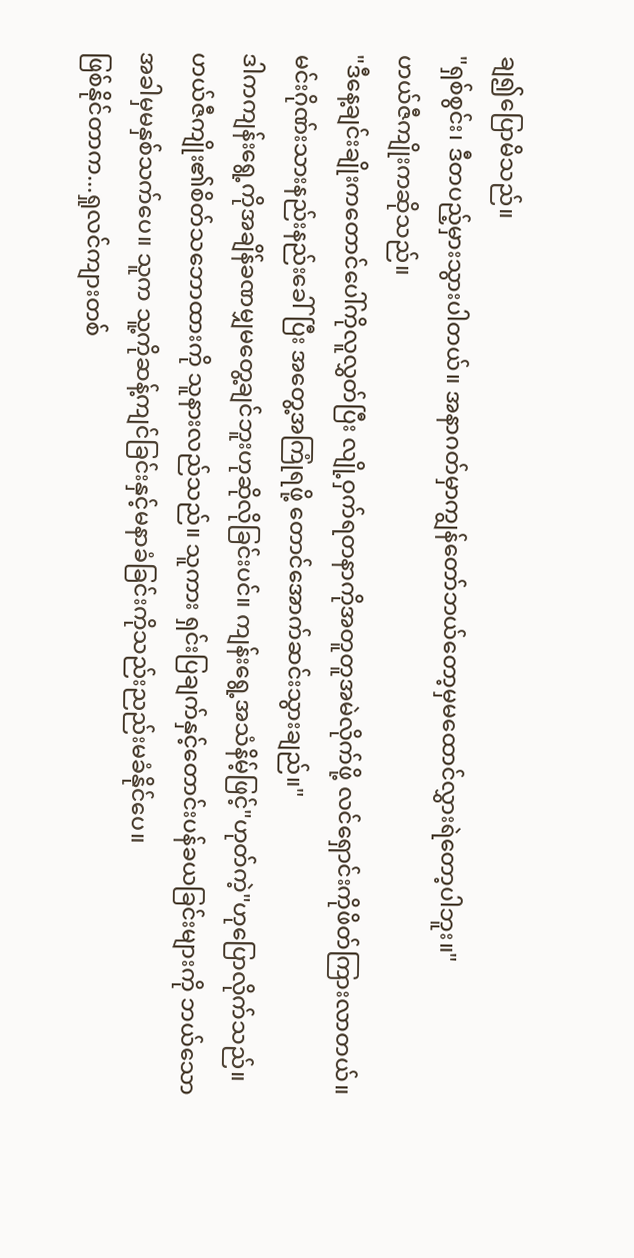ချ၍ပြောမိသည်။
"ရှစ်စွင်း၊ ဒီတပည့်မှားသွားပါတယ်။ အနာဂတ်မှာကျွန်တော်ဘယ်တော့မှမထောင်လွှားရဲတော့ပါဘူး။"
ဟယ်ဇီကျိုးကဆိုသည်။
"ဒီနေ့ချင်းချိုးကတောင်ပေါ်ကိုလူလွှတ်ပြီး လျို့ဝှက်ရတနာကိုအတူတူအမဲလိုက်ဖို့ လင်ရှောင်းကိုဖိတ်ကြားလာတယ်။ မင်းဂိုဏ်းသားနည်းနည်းခေါ်ပြီး အတွေ့အကြုံရဖို့ တောင်အောက်ဆင်းသွားချည်။"
ဒါကကျန်းရွေ့ကိုအချိန်ခဏမျှမတွေ့ချင်ဘူးဟုဆိုလိုခြင်းပင်။ ကျန်းရွေ့အသံနိမ့်ဖြင့်"ဟုတ်ကဲ့"ဟုပြောလိုက်သည်။
ဟယ်ဇီကျိုး၏စိတ်သဘောထားကို သူနားလည်သည်။ သူကား ရှင်းပြချက်နှင့်တောင်းပန်ခယခြင်းများကို ဘယ်သောအခါမှမနှစ်သက်ပေ။ သူက သူ့ကိုဆန့်ကျင်ခြင်းနှင့်မနာခံခြင်းကိုသည်းညည်းမခံနိုင်ပေ။
ဖြစ်နိုင်တာက...ရှုလင်ကျားတစ်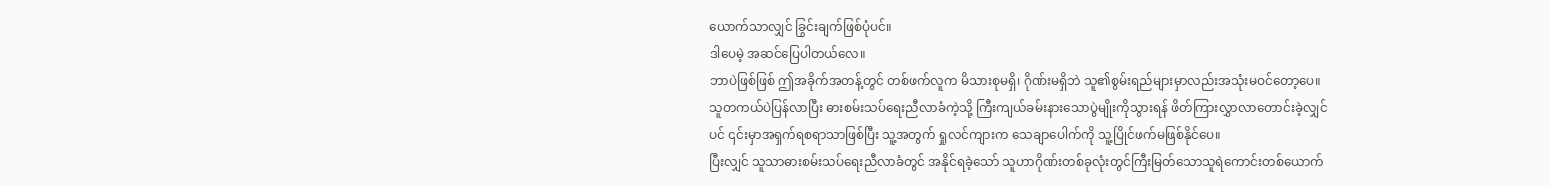ယောက်သာလျှင် ခြွင်းချက်ဖြစ်ပုံပင်။
ဒါပေမဲ့ အဆင်ပြေပါတယ်လေ။
ဘာပဲဖြစ်ဖြစ် ဤအခိုက်အတန့်တွင် တစ်ဖက်လူက မိသားစုမရှိ၊ ဂိုဏ်းမရှိဘဲ သူ၏စွမ်းရည်များမှာလည်းအသုံးမဝင်တော့ပေ။ သူတကယ်ပဲပြန်လာပြီး ဓားစမ်းသပ်ရေးညီလာခံကဲ့သို့ ကြီးကျယ်ခမ်းနားသောပွဲမျိုးကိုသွားရန် ဖိတ်ကြားလွှာလာတောင်းခဲ့လျှင်ပင် ၎င်းမှာအရှက်ရစရာသာဖြစ်ပြီး သူ့အတွက် ရှုလင်ကျားက သေချာပေါက်ကို သူ့ပြိုင်ဖက်မဖြစ်နိုင်ပေ။
ပြီးလျှင် သူသာဓားစမ်းသပ်ရေးညီလာခံတွင် အနိုင်ရခဲ့သော် သူဟာဂိုဏ်းတစ်ခုလုံးတွင်ကြီးမြတ်သောသူရဲကောင်းတစ်ယောက်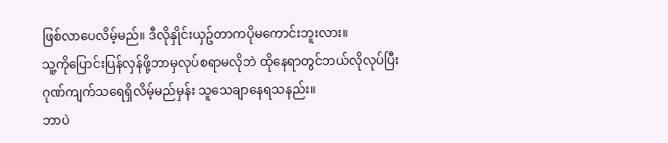ဖြစ်လာပေလိမ့်မည်။ ဒီလိုနှိုင်းယှဥ်တာကပိုမကောင်းဘူးလား။
သူ့ကိုပြောင်းပြန်လှန်ဖို့ဘာမှလုပ်စရာမလိုဘဲ ထိုနေရာတွင်ဘယ်လိုလုပ်ပြီး ဂုဏ်ကျက်သရေရှိလိမ့်မည်မှန်း သူသေချာနေရသနည်း။
ဘာပဲ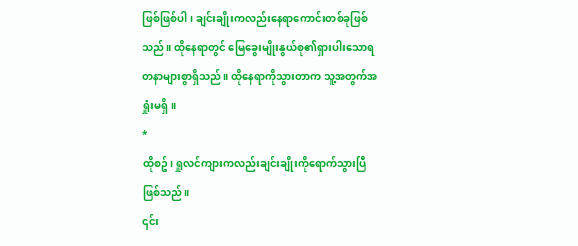ဖြစ်ဖြစ်ပါ၊ ချင်းချိုးကလည်းနေရာကောင်းတစ်ခုဖြစ်သည်။ ထိုနေရာတွင် မြေခွေးမျိုးနွယ်စု၏ရှားပါးသောရတနာများစွာရှိသည်။ ထိုနေရာကိုသွားတာက သူ့အတွက်အရှုံးမရှိ။
*
ထိုစဥ်၊ ရှုလင်ကျားကလည်းချင်းချိုးကိုရောက်သွားပြီဖြစ်သည်။
၎င်း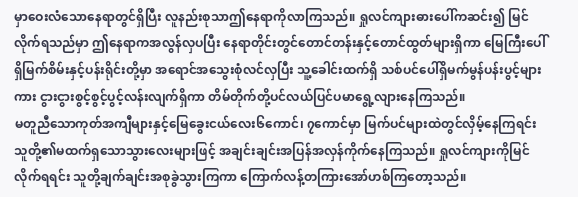မှာဝေးလံသောနေရာတွင်ရှိပြီး လူနည်းစုသာဤနေရာကိုလာကြသည်။ ရှုလင်ကျားဓားပေါ်ကဆင်း၍ မြင်လိုက်ရသည်မှာ ဤနေရာကအလွန်လှပပြီး နေရာတိုင်းတွင်တောင်တန်းနှင့်တောင်ထွတ်များရှိကာ မြေကြီးပေါ်ရှိမြက်စိမ်းနှင့်ပန်းရိုင်းတို့မှာ အရောင်အသွေးစုံလင်လှပြီး သူ့ခေါင်းထက်ရှိ သစ်ပင်ပေါ်ရှိမက်မွန်ပန်းပွင့်များကား ငွားငွားစွင့်စွင့်ပွင့်လန်းလျက်ရှိကာ တိမ်တိုက်တို့ပင်လယ်ပြင်ပမာရွေ့လျားနေကြသည်။
မတူညီသောကုတ်အကျီများနှင့်မြေခွေးငယ်လေး၆ကောင်၊ ၇ကောင်မှာ မြက်ပင်များထဲတွင်လှိမ့်နေကြရင်း သူတို့၏မထက်ရှသောသွားလေးများဖြင့် အချင်းချင်းအပြန်အလှန်ကိုက်နေကြသည်။ ရှုလင်ကျားကိုမြင်လိုက်ရရင်း သူတို့ချက်ချင်းအစုခွဲသွားကြကာ ကြောက်လန့်တကြားအော်ဟစ်ကြတော့သည်။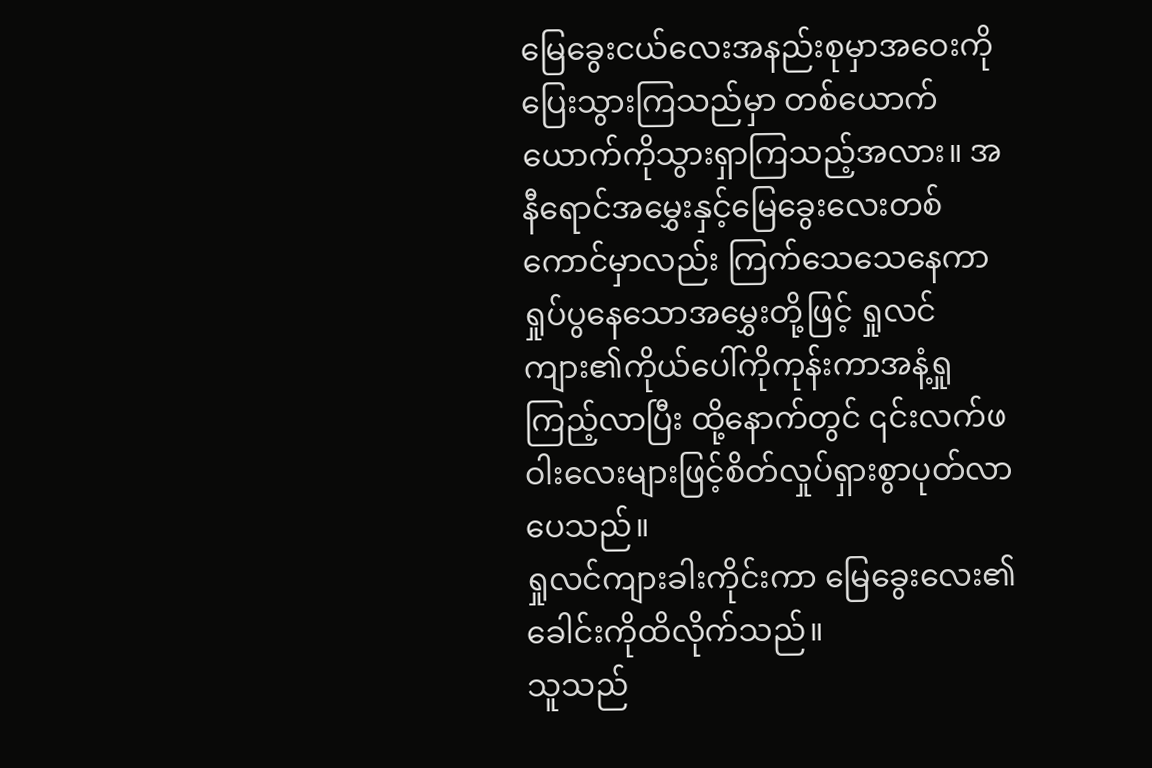မြေခွေးငယ်လေးအနည်းစုမှာအဝေးကိုပြေးသွားကြသည်မှာ တစ်ယောက်ယောက်ကိုသွားရှာကြသည့်အလား။ အနီရောင်အမွှေးနှင့်မြေခွေးလေးတစ်ကောင်မှာလည်း ကြက်သေသေနေကာ ရှုပ်ပွနေသောအမွှေးတို့ဖြင့် ရှုလင်ကျား၏ကိုယ်ပေါ်ကိုကုန်းကာအနံ့ရှုကြည့်လာပြီး ထို့နောက်တွင် ၎င်းလက်ဖဝါးလေးများဖြင့်စိတ်လှုပ်ရှားစွာပုတ်လာပေသည်။
ရှုလင်ကျားခါးကိုင်းကာ မြေခွေးလေး၏ခေါင်းကိုထိလိုက်သည်။
သူသည်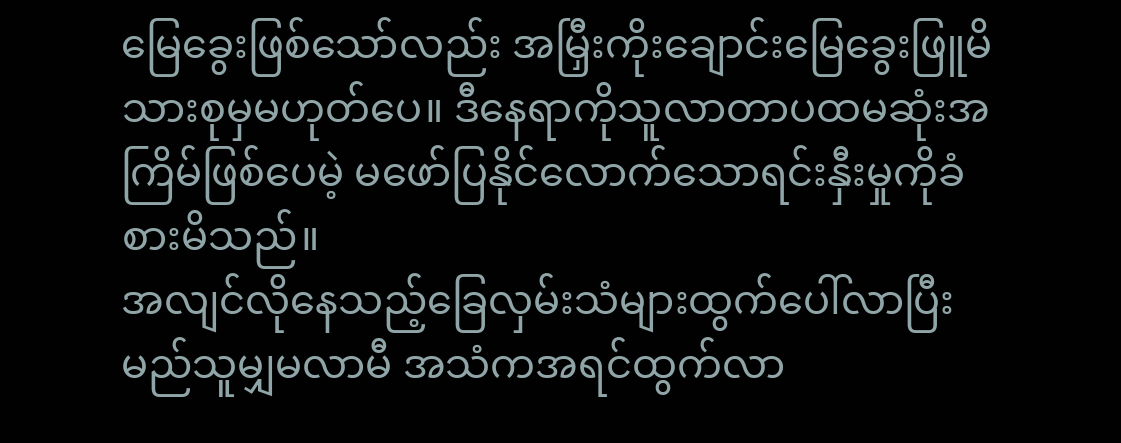မြေခွေးဖြစ်သော်လည်း အမြှီးကိုးချောင်းမြေခွေးဖြူမိသားစုမှမဟုတ်ပေ။ ဒီနေရာကိုသူလာတာပထမဆုံးအကြိမ်ဖြစ်ပေမဲ့ မဖော်ပြနိုင်လောက်သောရင်းနှီးမှုကိုခံစားမိသည်။
အလျင်လိုနေသည့်ခြေလှမ်းသံများထွက်ပေါ်လာပြီး မည်သူမျှမလာမီ အသံကအရင်ထွက်လာ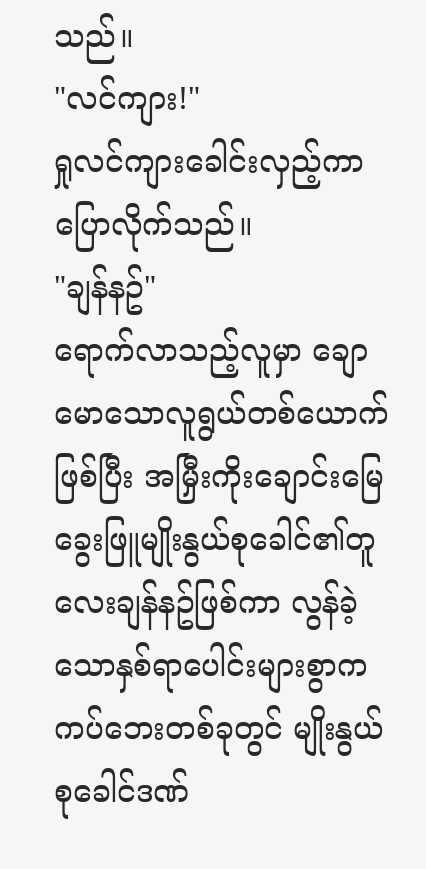သည်။
"လင်ကျား!"
ရှုလင်ကျားခေါင်းလှည့်ကာ ပြောလိုက်သည်။
"ချန်နဥ်"
ရောက်လာသည့်လူမှာ ချောမောသောလူရွယ်တစ်ယောက်ဖြစ်ပြီး အမြှီးကိုးချောင်းမြေခွေးဖြူမျိုးနွယ်စုခေါင်၏တူလေးချန်နဥ်ဖြစ်ကာ လွန်ခဲ့သောနှစ်ရာပေါင်းများစွာကကပ်ဘေးတစ်ခုတွင် မျိုးနွယ်စုခေါင်ဒဏ်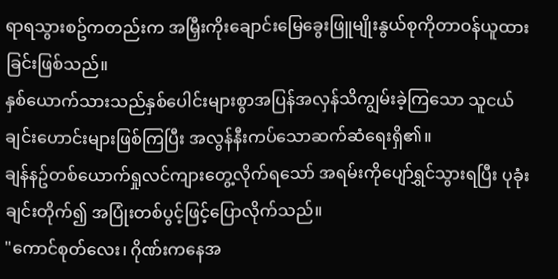ရာရသွားစဥ်ကတည်းက အမြှီးကိုးချောင်းမြေခွေးဖြူမျိုးနွယ်စုကိုတာဝန်ယူထားခြင်းဖြစ်သည်။
နှစ်ယောက်သားသည်နှစ်ပေါင်းများစွာအပြန်အလှန်သိကျွမ်းခဲ့ကြသော သူငယ်ချင်းဟောင်းများဖြစ်ကြပြီး အလွန်နီးကပ်သောဆက်ဆံရေးရှိ၏။
ချန်နဥ်တစ်ယောက်ရှုလင်ကျားတွေ့လိုက်ရသော် အရမ်းကိုပျော်ရွှင်သွားရပြီး ပုခုံးချင်းတိုက်၍ အပြုံးတစ်ပွင့်ဖြင့်ပြောလိုက်သည်။
"ကောင်စုတ်လေး၊ ဂိုဏ်းကနေအ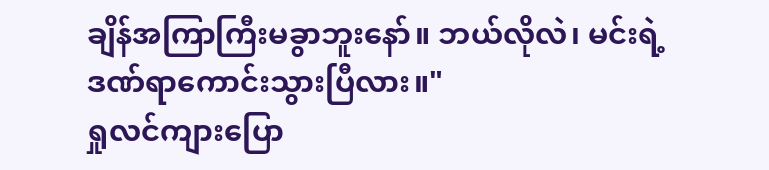ချိန်အကြာကြီးမခွာဘူးနော်။ ဘယ်လိုလဲ၊ မင်းရဲ့ဒဏ်ရာကောင်းသွားပြီလား။"
ရှုလင်ကျားပြော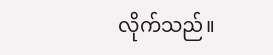လိုက်သည်။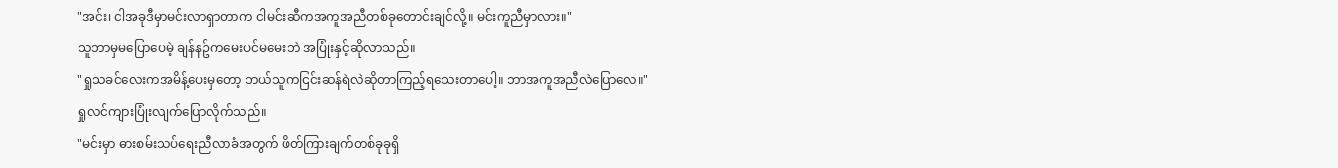"အင်း၊ ငါအခုဒီမှာမင်းလာရှာတာက ငါမင်းဆီကအကူအညီတစ်ခုတောင်းချင်လို့။ မင်းကူညီမှာလား။"
သူဘာမှမပြောပေမဲ့ ချန်နဥ်ကမေးပင်မမေးဘဲ အပြုံးနှင့်ဆိုလာသည်။
"ရှုသခင်လေးကအမိန့်ပေးမှတော့ ဘယ်သူကငြင်းဆန်ရဲလဲဆိုတာကြည့်ရသေးတာပေါ့။ ဘာအကူအညီလဲပြောလေ။"
ရှုလင်ကျားပြုံးလျက်ပြောလိုက်သည်။
"မင်းမှာ ဓားစမ်းသပ်ရေးညီလာခံအတွက် ဖိတ်ကြားချက်တစ်ခုခုရှိ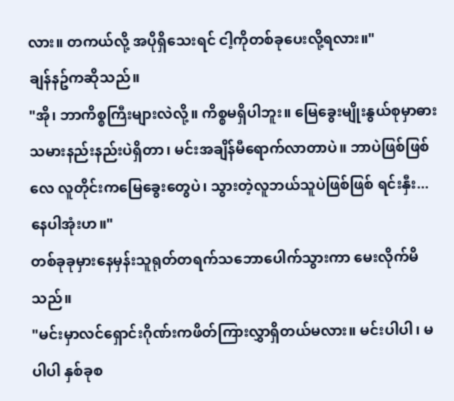လား။ တကယ်လို့ အပိုရှိသေးရင် ငါ့ကိုတစ်ခုပေးလို့ရလား။"
ချန်နဥ်ကဆိုသည်။
"အို၊ ဘာကိစ္စကြီးများလဲလို့။ ကိစ္စမရှိပါဘူး။ မြေခွေးမျိုးနွယ်စုမှာဓားသမားနည်းနည်းပဲရှိတာ၊ မင်းအချိန်မီရောက်လာတာပဲ။ ဘာပဲဖြစ်ဖြစ်လေ လူတိုင်းကမြေခွေးတွေပဲ၊ သွားတဲ့လူဘယ်သူပဲဖြစ်ဖြစ် ရင်းနှီး...နေပါအုံးဟ။"
တစ်ခုခုမှားနေမှန်းသူရုတ်တရက်သဘောပေါက်သွားကာ မေးလိုက်မိသည်။
"မင်းမှာလင်ရှောင်းဂိုဏ်းကဖိတ်ကြားလွှာရှိတယ်မလား။ မင်းပါပါ၊ မပါပါ နှစ်ခုစ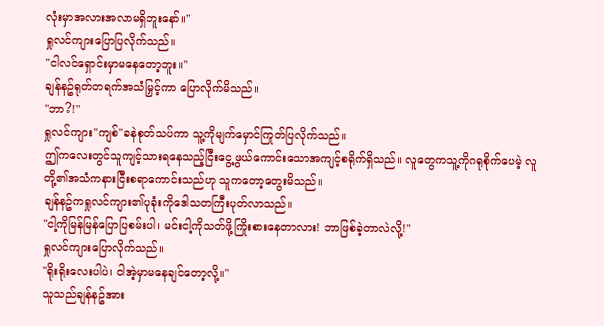လုံးမှာအလားအလာမရှိဘူးနော်။"
ရှုလင်ကျားပြောပြလိုက်သည်။
"ငါလင်ရှောင်းမှာမနေတော့ဘူး။"
ချန်နဥ်ရုတ်တရက်အသံမြှင့်ကာ ပြောလိုက်မိသည်။
"ဘာ?!"
ရှုလင်ကျား"ကျစ်"ခနဲစုတ်သပ်ကာ သူ့ကိုမျက်မှောင်ကြုတ်ပြလိုက်သည်။
ဤကလေးတွင်သူကျင့်သားရနေသည့်ငြီးငွေ့ဖွယ်ကောင်းသောအကျင့်စရိုက်ရှိသည်။ လူတွေကသူ့ကိုဂရုစိုက်ပေမဲ့ လူတို့၏အသံကနားငြီးစရာကောင်းသည်ဟု သူကတော့တွေးမိသည်။
ချန်နဥ်ကရှုလင်ကျား၏ပုခုံးကိုဒေါသတကြီးပုတ်လာသည်။
"ငါ့ကိုမြန်မြန်ပြောပြစမ်းပါ၊ မင်းငါ့ကိုသတ်ဖို့ကြိုးစားနေတာလား! ဘာဖြစ်ခဲ့တာလဲလို့!"
ရှုလင်ကျားပြောလိုက်သည်။
"ရိုးရိုးလေးပါပဲ၊ ငါအဲ့မှာမနေချင်တော့လို့။"
သူသည်ချန်နဥ်အား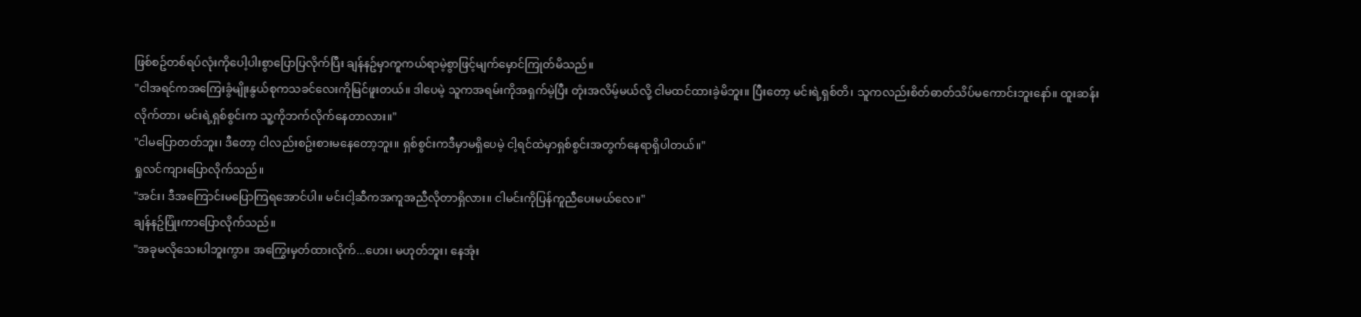ဖြစ်စဥ်တစ်ရပ်လုံးကိုပေါ့ပါးစွာပြောပြလိုက်ပြီး ချန်နဥ်မှာကူကယ်ရာမဲ့စွာဖြင့်မျက်မှောင်ကြုတ်မိသည်။
"ငါအရင်ကအကြေးခွံမျိုးနွယ်စုကသခင်လေးကိုမြင်ဖူးတယ်။ ဒါပေမဲ့ သူကအရမ်းကိုအရှက်မဲ့ပြီး တုံးအလိမ့်မယ်လို့ ငါမထင်ထားခဲ့မိဘူး။ ပြီးတော့ မင်းရဲ့ရှစ်တိ၊ သူကလည်းစိတ်ဓာတ်သိပ်မကောင်းဘူးနော်။ ထူးဆန်းလိုက်တာ၊ မင်းရဲ့ရှစ်စွင်းက သူ့ကိုဘက်လိုက်နေတာလား။"
"ငါမပြောတတ်ဘူး၊ ဒီတော့ ငါလည်းစဥ်းစားမနေတော့ဘူး။ ရှစ်စွင်းကဒီမှာမရှိပေမဲ့ ငါ့ရင်ထဲမှာရှစ်စွင်းအတွက်နေရာရှိပါတယ်။"
ရှုလင်ကျားပြောလိုက်သည်။
"အင်း၊ ဒီအကြောင်းမပြောကြရအောင်ပါ။ မင်းငါ့ဆီကအကူအညီလိုတာရှိလား။ ငါမင်းကိုပြန်ကူညီပေးမယ်လေ။"
ချန်နဥ်ပြုံးကာပြောလိုက်သည်။
"အခုမလိုသေးပါဘူးကွာ။ အကြွေးမှတ်ထားလိုက်...ဟေး၊ မဟုတ်ဘူး၊ နေအုံး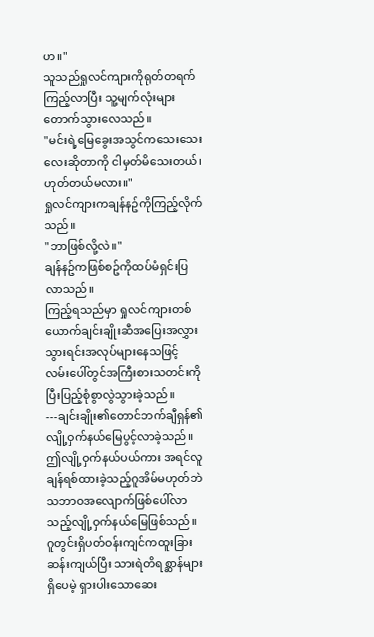ဟ။"
သူသည်ရှုလင်ကျားကိုရုတ်တရက်ကြည့်လာပြီး သူ့မျက်လုံးများတောက်သွားလေသည်။
"မင်းရဲ့မြေခွေးအသွင်ကသေးသေးလေးဆိုတာကို ငါမှတ်မိသေးတယ်၊ ဟုတ်တယ်မလား။"
ရှုလင်ကျားကချန်နဥ်ကိုကြည့်လိုက်သည်။
"ဘာဖြစ်လို့လဲ။"
ချန်နဥ်ကဖြစ်စဥ်ကိုထပ်မံရှင်းပြလာသည်။
ကြည့်ရသည်မှာ ရှုလင်ကျားတစ်ယောက်ချင်းချိုးဆီအပြေးအလွှားသွားရင်းအလုပ်များနေသဖြင့် လမ်းပေါ်တွင်အကြီးစားသတင်းကို ပြီးပြည့်စုံစွာလွဲသွားခဲ့သည်။
---ချင်းချိုး၏တောင်ဘက်ချီရှန်၏လျို့ဝှက်နယ်မြေပွင့်လာခဲ့သည်။
ဤလျို့ဝှက်နယ်ပယ်ကား အရင်လူချန်ရစ်ထားခဲ့သည့်ဂူအိမ်မဟုတ်ဘဲ သဘာဝအလျောက်ဖြစ်ပေါ်လာသည့်လျို့ဝှက်နယ်မြေဖြစ်သည်။ ဂူတွင်းရှိပတ်ဝန်းကျင်ကထူးခြားဆန်းကျယ်ပြီး သားရဲတိရစ္ဆာန်များရှိပေမဲ့ ရှားပါးသောဆေး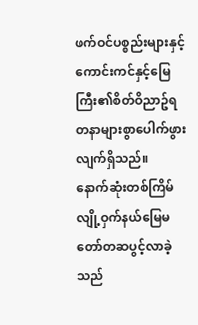ဖက်ဝင်ပစ္စည်းများနှင့် ကောင်းကင်နှင့်မြေကြီး၏စိတ်ဝိညာဥ်ရတနာများစွာပေါက်ဖွားလျက်ရှိသည်။
နောက်ဆုံးတစ်ကြိမ်လျို့ဝှက်နယ်မြေမတော်တဆပွင့်လာခဲ့သည်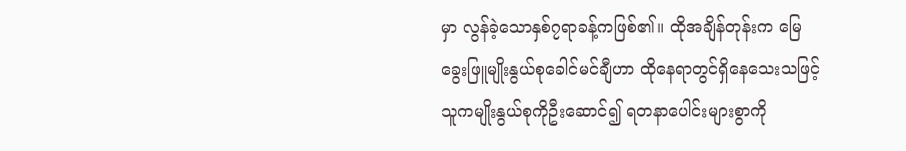မှာ လွန်ခဲ့သောနှစ်၇ရာခန့်ကဖြစ်၏။ ထိုအချိန်တုန်းက မြေခွေးဖြူမျိုးနွယ်စုခေါင်မင်ချီဟာ ထိုနေရာတွင်ရှိနေသေးသဖြင့် သူကမျိုးနွယ်စုကိုဦးဆောင်၍ ရတနာပေါင်းများစွာကို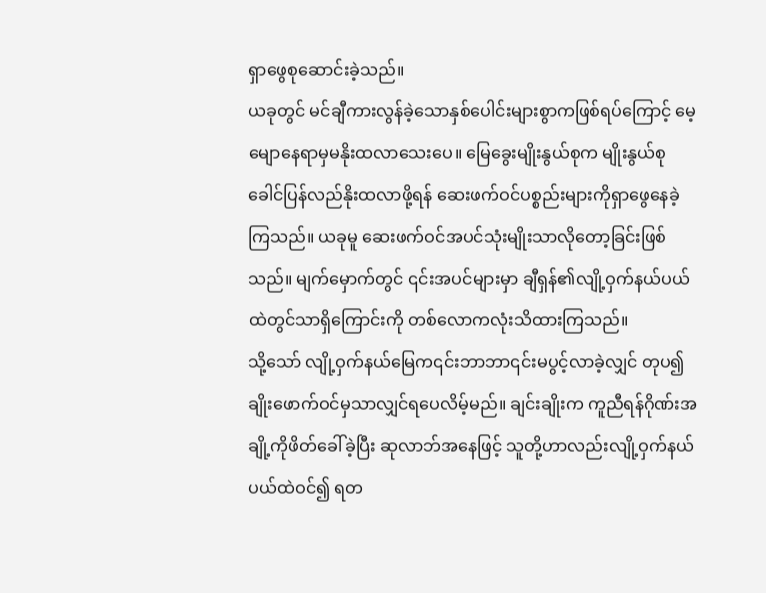ရှာဖွေစုဆောင်းခဲ့သည်။
ယခုတွင် မင်ချီကားလွန်ခဲ့သောနှစ်ပေါင်းများစွာကဖြစ်ရပ်ကြောင့် မေ့မျောနေရာမှမနိုးထလာသေးပေ။ မြေခွေးမျိုးနွယ်စုက မျိုးနွယ်စုခေါင်ပြန်လည်နိုးထလာဖို့ရန် ဆေးဖက်ဝင်ပစ္စည်းများကိုရှာဖွေနေခဲ့ကြသည်။ ယခုမူ ဆေးဖက်ဝင်အပင်သုံးမျိုးသာလိုတော့ခြင်းဖြစ်သည်။ မျက်မှောက်တွင် ၎င်းအပင်များမှာ ချီရှန်၏လျို့ဝှက်နယ်ပယ်ထဲတွင်သာရှိကြောင်းကို တစ်လောကလုံးသိထားကြသည်။
သို့သော် လျို့ဝှက်နယ်မြေက၎င်းဘာဘာ၎င်းမပွင့်လာခဲ့လျှင် တုပ၍ချိုးဖောက်ဝင်မှသာလျှင်ရပေလိမ့်မည်။ ချင်းချိုးက ကူညီရန်ဂိုဏ်းအချို့ကိုဖိတ်ခေါ်ခဲ့ပြီး ဆုလာဘ်အနေဖြင့် သူတို့ဟာလည်းလျို့ဝှက်နယ်ပယ်ထဲဝင်၍ ရတ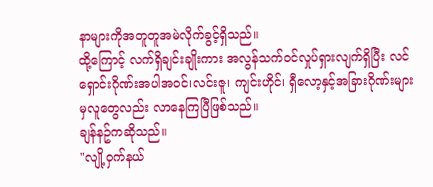နာများကိုအတူတူအမဲလိုက်ခွင့်ရှိသည်။
ထို့ကြောင့် လက်ရှိချင်းချိုးကား အလွန်သက်ဝင်လှုပ်ရှားလျက်ရှိပြီး လင်ရှောင်းဂိုဏ်းအပါအဝင်၊လင်းဇူ၊ ကျင်းဟိုင်၊ ရှီလော့နှင့်အခြားဂိုဏ်းများမှလူတွေလည်း လာနေကြပြီဖြစ်သည်။
ချန်နဥ်ကဆိုသည်။
"လျို့ဝှက်နယ်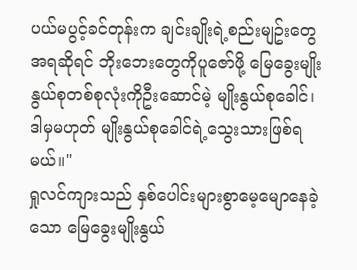ပယ်မပွင့်ခင်တုန်းက ချင်းချိုးရဲ့စည်းမျဥ်းတွေအရဆိုရင် ဘိုးဘေးတွေကိုပူဇော်ဖို့ မြေခွေးမျိုးနွယ်စုတစ်စုလုံးကိုဦးဆောင်မဲ့ မျိုးနွယ်စုခေါင်၊ ဒါမှမဟုတ် မျိုးနွယ်စုခေါင်ရဲ့သွေးသားဖြစ်ရမယ်။"
ရှုလင်ကျားသည် နှစ်ပေါင်းများစွာမေ့မျောနေခဲ့သော မြေခွေးမျိုးနွယ်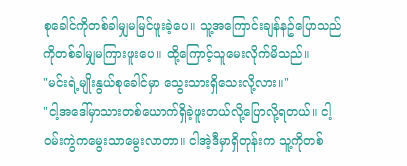စုခေါင်ကိုတစ်ခါမျှမမြင်ဖူးခဲ့ပေ။ သူ့အကြောင်းချန်နဥ်ပြောသည်ကိုတစ်ခါမျှမကြားဖူးပေ။ ထို့ကြောင့်သူမေးလိုက်မိသည်။
"မင်းရဲ့မျိုးနွယ်စုခေါင်မှာ သွေးသားရှိသေးလို့လား။"
"ငါ့အဒေါ်မှာသားတစ်ယောက်ရှိခဲ့ဖူးတယ်လို့ပြောလို့ရတယ်။ ငါ့ဝမ်းကွဲကမွေးသာမွေးလာတာ။ ငါအဲ့ဒီမှာရှိတုန်းက သူ့ကိုတစ်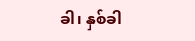ခါ၊ နှစ်ခါ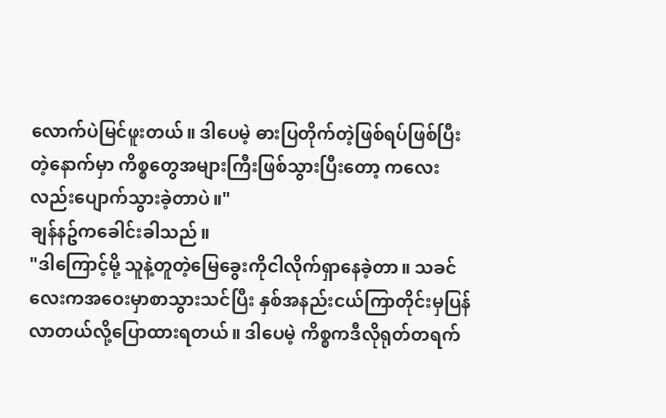လောက်ပဲမြင်ဖူးတယ်။ ဒါပေမဲ့ ဓားပြတိုက်တဲ့ဖြစ်ရပ်ဖြစ်ပြီးတဲ့နောက်မှာ ကိစ္စတွေအများကြီးဖြစ်သွားပြီးတော့ ကလေးလည်းပျောက်သွားခဲ့တာပဲ။"
ချန်နဥ်ကခေါင်းခါသည်။
"ဒါကြောင့်မို့ သူနဲ့တူတဲ့မြေခွေးကိုငါလိုက်ရှာနေခဲ့တာ။ သခင်လေးကအဝေးမှာစာသွားသင်ပြီး နှစ်အနည်းငယ်ကြာတိုင်းမှပြန်လာတယ်လို့ပြောထားရတယ်။ ဒါပေမဲ့ ကိစ္စကဒီလိုရုတ်တရက်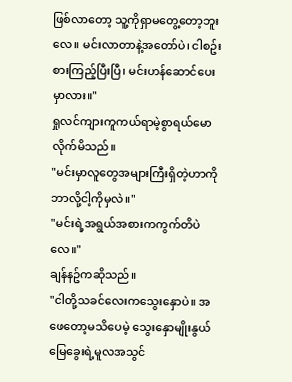ဖြစ်လာတော့ သူ့ကိုရှာမတွေ့တော့ဘူးလေ။ မင်းလာတာနဲ့အတော်ပဲ၊ ငါစဥ်းစားကြည့်ပြီးပြီ၊ မင်းဟန်ဆောင်ပေးမှာလား။"
ရှုလင်ကျားကူကယ်ရာမဲ့စွာရယ်မောလိုက်မိသည်။
"မင်းမှာလူတွေအများကြီးရှိတဲ့ဟာကို ဘာလို့ငါ့ကိုမှလဲ။"
"မင်းရဲ့အရွယ်အစားကကွက်တိပဲလေ။"
ချန်နဥ်ကဆိုသည်။
"ငါတို့သခင်လေးကသွေးနှောပဲ။ အဖေတော့မသိပေမဲ့ သွေးနှောမျိုးနွယ်မြေခွေးရဲ့မူလအသွင်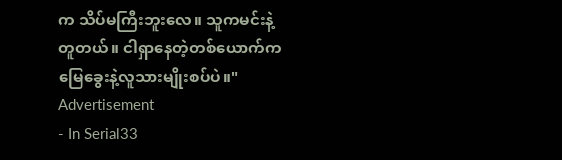က သိပ်မကြီးဘူးလေ။ သူကမင်းနဲ့တူတယ်။ ငါရှာနေတဲ့တစ်ယောက်က မြေခွေးနဲ့လူသားမျိုးစပ်ပဲ။"
Advertisement
- In Serial33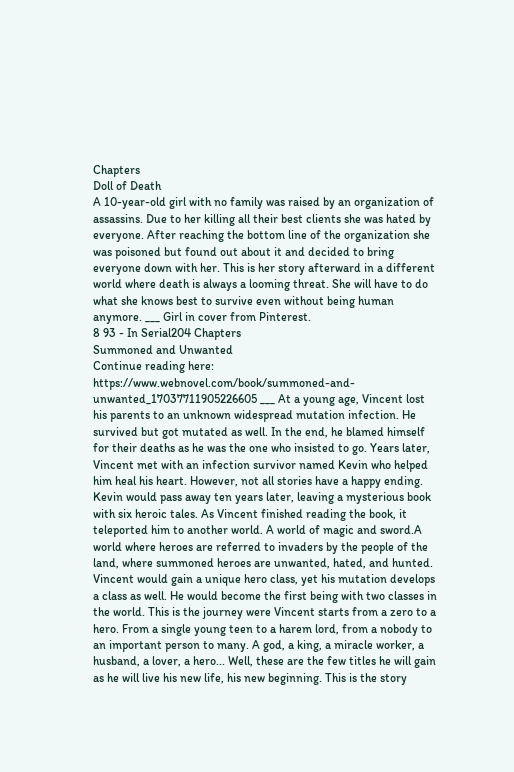Chapters
Doll of Death
A 10-year-old girl with no family was raised by an organization of assassins. Due to her killing all their best clients she was hated by everyone. After reaching the bottom line of the organization she was poisoned but found out about it and decided to bring everyone down with her. This is her story afterward in a different world where death is always a looming threat. She will have to do what she knows best to survive even without being human anymore. ___ Girl in cover from Pinterest.
8 93 - In Serial204 Chapters
Summoned and Unwanted
Continue reading here: https://www.webnovel.com/book/summoned-and-unwanted_17037711905226605 ___ At a young age, Vincent lost his parents to an unknown widespread mutation infection. He survived but got mutated as well. In the end, he blamed himself for their deaths as he was the one who insisted to go. Years later, Vincent met with an infection survivor named Kevin who helped him heal his heart. However, not all stories have a happy ending. Kevin would pass away ten years later, leaving a mysterious book with six heroic tales. As Vincent finished reading the book, it teleported him to another world. A world of magic and sword.A world where heroes are referred to invaders by the people of the land, where summoned heroes are unwanted, hated, and hunted. Vincent would gain a unique hero class, yet his mutation develops a class as well. He would become the first being with two classes in the world. This is the journey were Vincent starts from a zero to a hero. From a single young teen to a harem lord, from a nobody to an important person to many. A god, a king, a miracle worker, a husband, a lover, a hero... Well, these are the few titles he will gain as he will live his new life, his new beginning. This is the story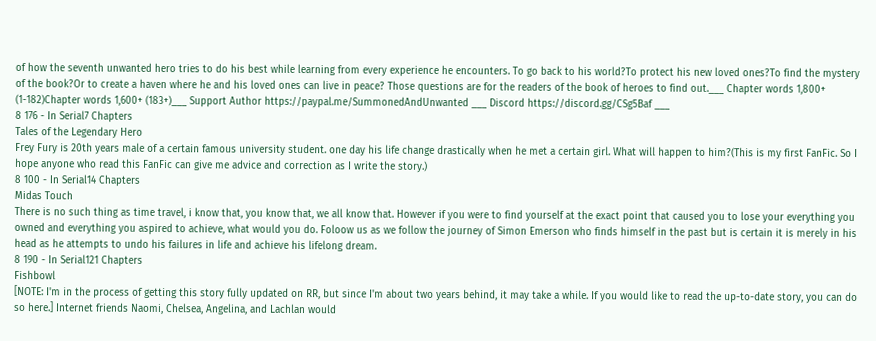of how the seventh unwanted hero tries to do his best while learning from every experience he encounters. To go back to his world?To protect his new loved ones?To find the mystery of the book?Or to create a haven where he and his loved ones can live in peace? Those questions are for the readers of the book of heroes to find out.___ Chapter words 1,800+ (1-182)Chapter words 1,600+ (183+)___ Support Author https://paypal.me/SummonedAndUnwanted ___ Discord https://discord.gg/CSg5Baf ___
8 176 - In Serial7 Chapters
Tales of the Legendary Hero
Frey Fury is 20th years male of a certain famous university student. one day his life change drastically when he met a certain girl. What will happen to him?(This is my first FanFic. So I hope anyone who read this FanFic can give me advice and correction as I write the story.)
8 100 - In Serial14 Chapters
Midas Touch
There is no such thing as time travel, i know that, you know that, we all know that. However if you were to find yourself at the exact point that caused you to lose your everything you owned and everything you aspired to achieve, what would you do. Foloow us as we follow the journey of Simon Emerson who finds himself in the past but is certain it is merely in his head as he attempts to undo his failures in life and achieve his lifelong dream.
8 190 - In Serial121 Chapters
Fishbowl
[NOTE: I'm in the process of getting this story fully updated on RR, but since I'm about two years behind, it may take a while. If you would like to read the up-to-date story, you can do so here.] Internet friends Naomi, Chelsea, Angelina, and Lachlan would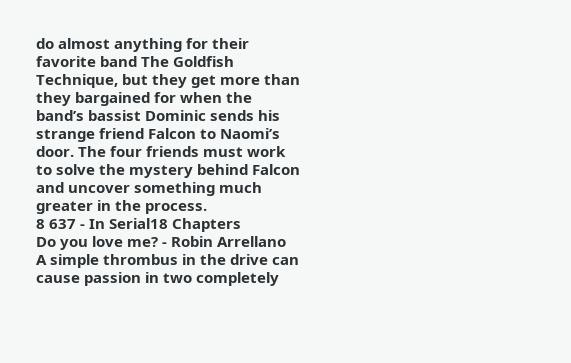do almost anything for their favorite band The Goldfish Technique, but they get more than they bargained for when the band’s bassist Dominic sends his strange friend Falcon to Naomi’s door. The four friends must work to solve the mystery behind Falcon and uncover something much greater in the process.
8 637 - In Serial18 Chapters
Do you love me? - Robin Arrellano
A simple thrombus in the drive can cause passion in two completely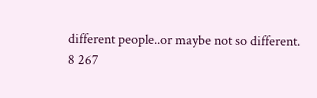different people..or maybe not so different.
8 267